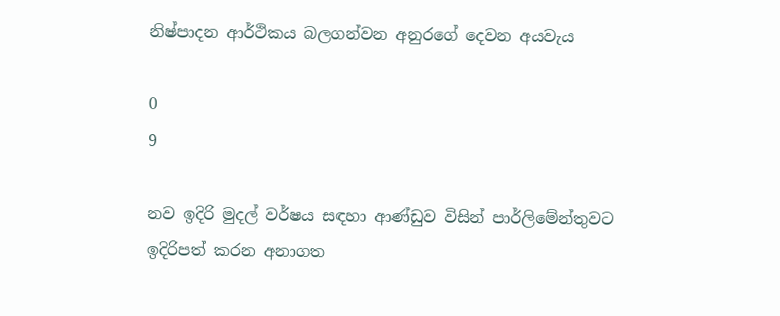නිෂ්පාදන ආර්ථිකය බලගන්වන අනුරගේ දෙවන අයවැය

0
9

නව ඉදිරි මුදල් වර්ෂය සඳහා ආණ්ඩුව විසින් පාර්ලිමේන්තුවට ඉදිරිපත් කරන අනාගත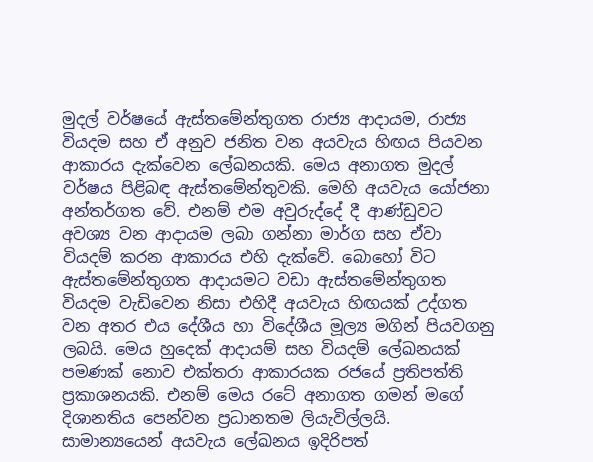මුදල් වර්ෂයේ ඇස්තමේන්තුගත රාජ්‍ය ආදායම, රාජ්‍ය වියදම සහ ඒ අනුව ජනිත වන අයවැය හිඟය පියවන ආකාරය දැක්වෙන ලේඛනයකි. මෙය අනාගත මුදල් වර්ෂය පිළිබඳ ඇස්තමේන්තුවකි. මෙහි අයවැය යෝජනා අන්තර්ගත වේ. එනම් එම අවුරුද්දේ දී ආණ්ඩුවට අවශ්‍ය වන ආදායම ලබා ගන්නා මාර්ග සහ ඒවා වියදම් කරන ආකාරය එහි දැක්වේ. බොහෝ විට ඇස්තමේන්තුගත ආදායමට වඩා ඇස්තමේන්තුගත වියදම වැඩිවෙන නිසා එහිදී අයවැය හිඟයක් උද්ගත වන අතර එය දේශීය හා විදේශීය මූල්‍ය මගින් පියවගනු ලබයි. මෙය හුදෙක් ආදායම් සහ වියදම් ලේඛනයක් පමණක් නොව එක්තරා ආකාරයක රජයේ ප්‍රතිපත්ති ප්‍රකාශනයකි. එනම් මෙය රටේ අනාගත ගමන් මගේ දිශානතිය පෙන්වන ප්‍රධානතම ලියැවිල්ලයි. සාමාන්‍යයෙන් අයවැය ලේඛනය ඉදිරිපත්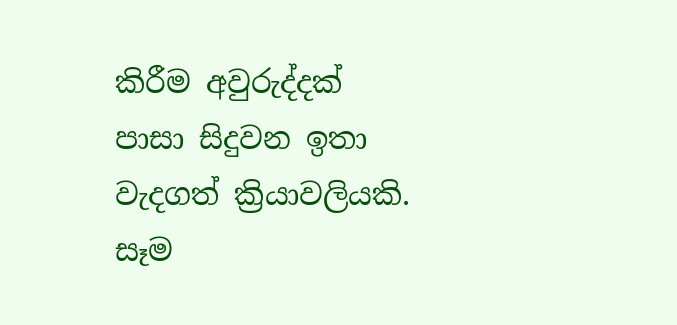කිරීම අවුරුද්දක් පාසා සිදුවන ඉතා වැදගත් ක්‍රියාවලියකි. සෑම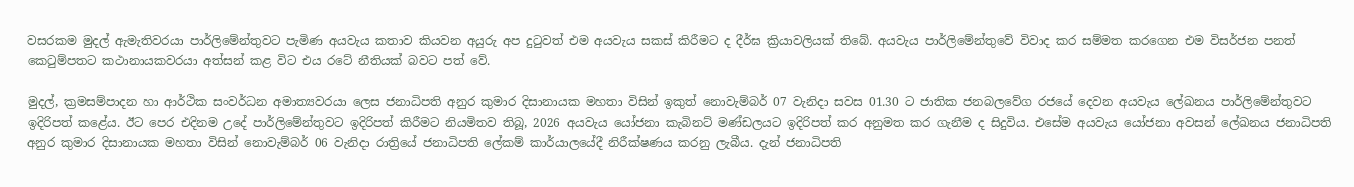වසරකම මුදල් ඇමැතිවරයා පාර්ලිමේන්තුවට පැමිණ අයවැය කතාව කියවන අයුරු අප දුටුවත් එම අයවැය සකස් කිරීමට ද දීර්ඝ ක්‍රියාවලියක් තිබේ. අයවැය පාර්ලිමේන්තුවේ විවාද කර සම්මත කරගෙන එම විසර්ජන පනත් කෙටුම්පතට කථානායකවරයා අත්සන් කළ විට එය රටේ නීතියක් බවට පත් වේ.

මුදල්, ක්‍රමසම්පාදන හා ආර්ථික සංවර්ධන අමාත්‍යවරයා ලෙස ජනාධිපති අනුර කුමාර දිසානායක මහතා විසින් ඉකුත් නොවැම්බර් 07 වැනිදා සවස 01.30 ට ජාතික ජනබලවේග රජයේ දෙවන අයවැය ලේඛනය පාර්ලිමේන්තුවට ඉදිරිපත් කළේය. ඊට පෙර එදිනම උදේ පාර්ලිමේන්තුවට ඉදිරිපත් කිරීමට නියමිතව තිබූ, 2026 අයවැය යෝජනා කැබිනට් මණ්ඩලයට ඉදිරිපත් කර අනුමත කර ගැනීම ද සිදුවිය. එසේම අයවැය යෝජනා අවසන් ලේඛනය ජනාධිපති අනුර කුමාර දිසානායක මහතා විසින් නොවැම්බර් 06 වැනිදා රාත්‍රියේ ජනාධිපති ලේකම් කාර්යාලයේදී නිරීක්ෂණය කරනු ලැබීය. දැන් ජනාධිපති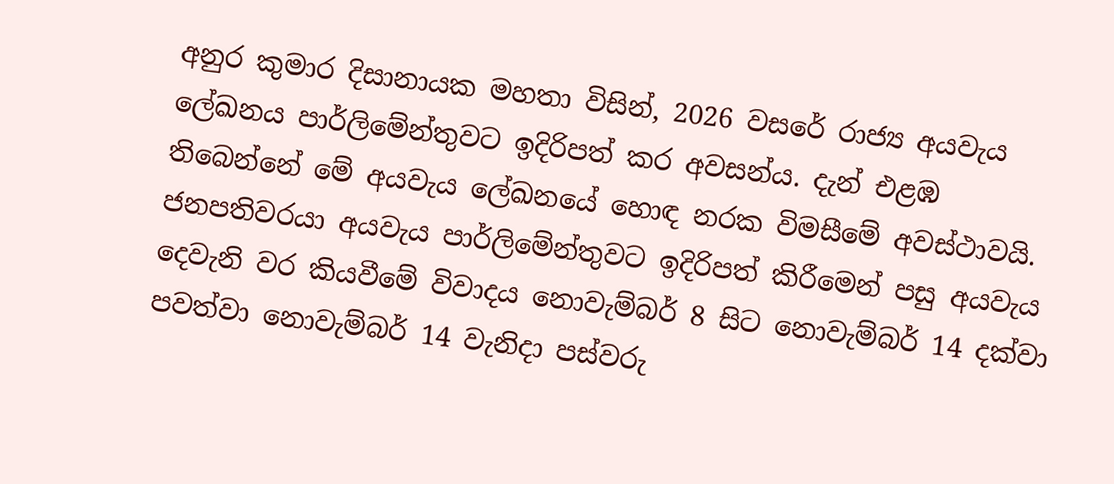අනුර කුමාර දිසානායක මහතා විසින්, 2026 වසරේ රාජ්‍ය අයවැය ලේඛනය පාර්ලිමේන්තුවට ඉදිරිපත් කර අවසන්ය. දැන් එළඹ තිබෙන්නේ මේ අයවැය ලේඛනයේ හොඳ නරක විමසීමේ අවස්ථාවයි. ජනපතිවරයා අයවැය පාර්ලිමේන්තුවට ඉදිරිපත් කිරීමෙන් පසු අයවැය දෙවැනි වර කියවීමේ විවාදය නොවැම්බර් 8 සිට නොවැම්බර් 14 දක්වා පවත්වා නොවැම්බර් 14 වැනිදා පස්වරු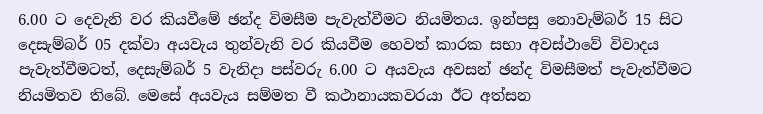6.00 ට දෙවැනි වර කියවීමේ ඡන්ද විමසීම පැවැත්වීමට නියමිතය. ඉන්පසු නොවැම්බර් 15 සිට දෙසැම්බර් 05 දක්වා අයවැය තුන්වැනි වර කියවීම හෙවත් කාරක සභා අවස්ථාවේ විවාදය පැවැත්වීමටත්, දෙසැම්බර් 5 වැනිදා පස්වරු 6.00 ට අයවැය අවසන් ඡන්ද විමසීමත් පැවැත්වීමට නියමිතව තිබේ. මෙසේ අයවැය සම්මත වී කථානායකවරයා ඊට අත්සන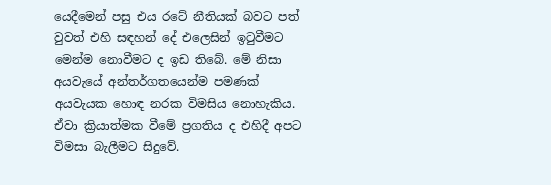යෙදීමෙන් පසු එය රටේ නීතියක් බවට පත් වුවත් එහි සඳහන් දේ එලෙසින් ඉටුවීමට මෙන්ම නොවීමට ද ඉඩ තිබේ. මේ නිසා අයවැයේ අන්තර්ගතයෙන්ම පමණක් අයවැයක හොඳ නරක විමසිය නොහැකිය. ඒවා ක්‍රියාත්මක වීමේ ප්‍රගතිය ද එහිදී අපට විමසා බැලීමට සිදුවේ.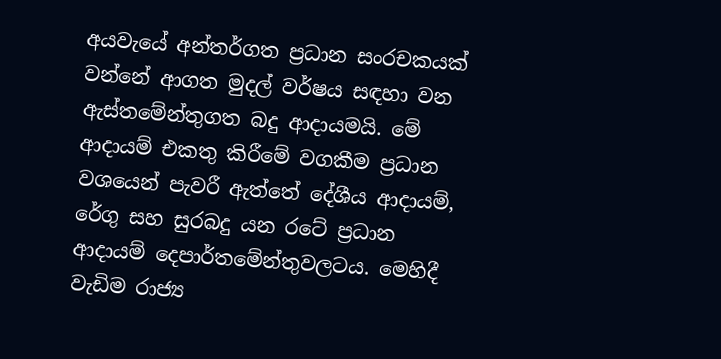අයවැයේ අන්තර්ගත ප්‍රධාන සංරචකයක් වන්නේ ආගත මුදල් වර්ෂය සඳහා වන ඇස්තමේන්තුගත බදු ආදායමයි. මේ ආදායම් එකතු කිරීමේ වගකීම ප්‍රධාන වශයෙන් පැවරී ඇත්තේ දේශීය ආදායම්, රේගු සහ සුරබදු යන රටේ ප්‍රධාන ආදායම් දෙපාර්තමේන්තුවලටය. මෙහිදී වැඩිම රාජ්‍ය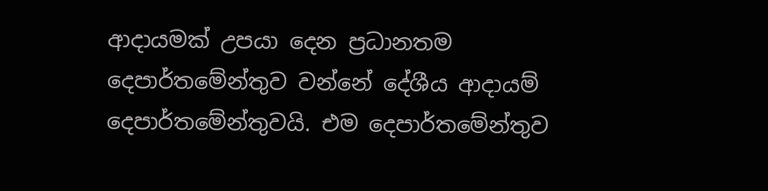ආදායමක් උපයා දෙන ප්‍රධානතම දෙපාර්තමේන්තුව වන්නේ දේශීය ආදායම් දෙපාර්තමේන්තුවයි. එම දෙපාර්තමේන්තුව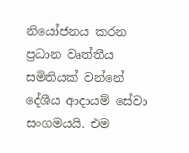නියෝජනය කරන ප්‍රධාන වෘත්තීය සමිතියක් වන්නේ දේශීය ආදායම් සේවා සංගමයයි. එම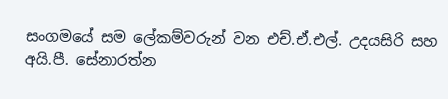සංගමයේ සම ලේකම්වරුන් වන එච්.ඒ.එල්. උදයසිරි සහ අයි.පී. සේනාරත්න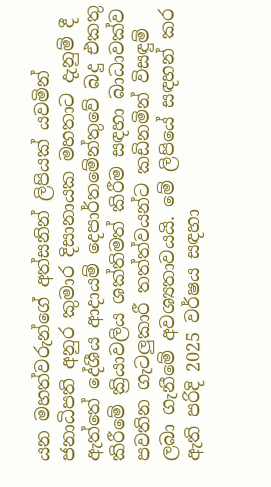යන මහත්වරුන්ගේ අත්සනින් ලිපියක් යවමින් ජනාධිපති අනුර කුමාර දිසානායක මහතාට දැනුම් දී ඇත්තේ දේශීය ආදායම් දෙපාර්තමේන්තුවේ බදු එකතු කිරීමේ ක්‍රියාවලිය ශක්තිමත් කිරීම සඳහා බාධාවක්ව පවතින ගැටලුකාරී තත්ත්වයන්ට කඩිනමින් විසඳුම් ලබා ගැනීමේ අවශ්‍යතාවයයි. මේ ලිපියේ සඳහන් කර ඇති පරිදි 2025 වර්ෂය සඳහා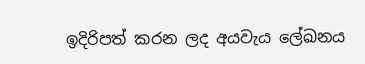ඉදිරිපත් කරන ලද අයවැය ලේඛනය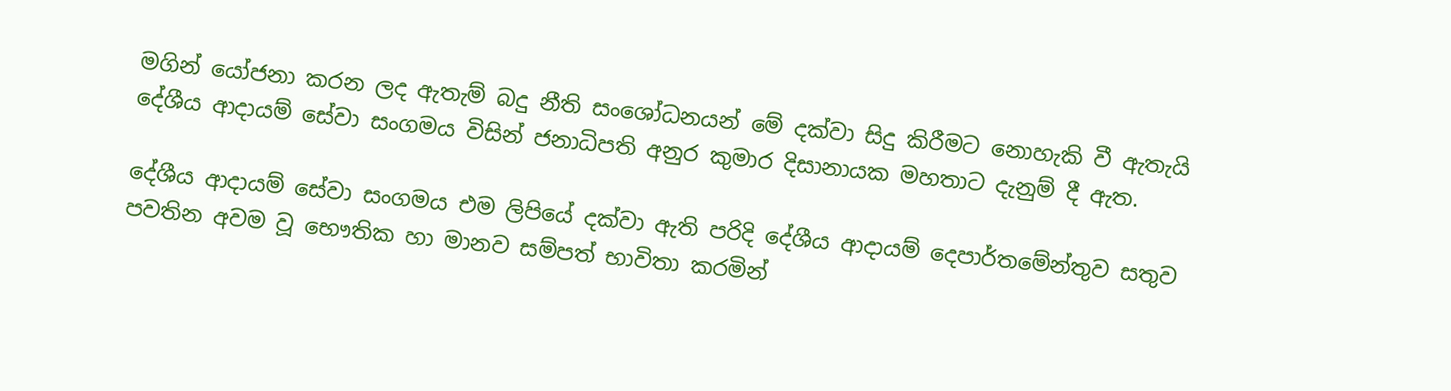මගින් යෝජනා කරන ලද ඇතැම් බදු නීති සංශෝධනයන් මේ දක්වා සිදු කිරීමට නොහැකි වී ඇතැයි දේශීය ආදායම් සේවා සංගමය විසින් ජනාධිපති අනුර කුමාර දිසානායක මහතාට දැනුම් දී ඇත.

දේශීය ආදායම් සේවා සංගමය එම ලිපියේ දක්වා ඇති පරිදි දේශීය ආදායම් දෙපාර්තමේන්තුව සතුව පවතින අවම වූ භෞතික හා මානව සම්පත් භාවිතා කරමින්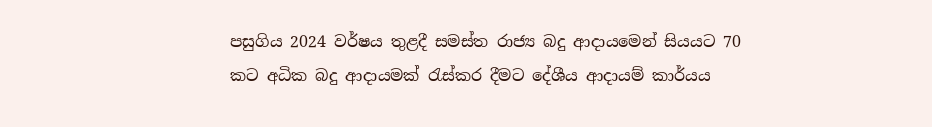පසුගිය 2024 වර්ෂය තුළදී සමස්ත රාජ්‍ය බදු ආදායමෙන් සියයට 70 කට අධික බදු ආදායමක් රැස්කර දීමට දේශීය ආදායම් කාර්යය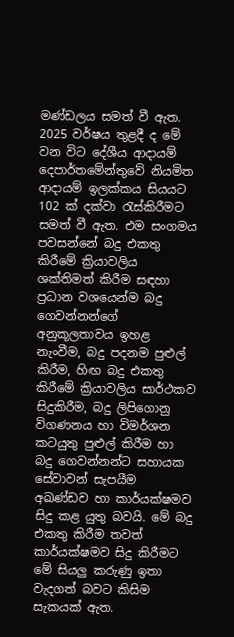මණ්ඩලය සමත් වී ඇත. 2025 වර්ෂය තුළදී ද මේ වන විට දේශීය ආදායම් දෙපාර්තමේන්තුවේ නියමිත ආදායම් ඉලක්කය සියයට 102 ක් දක්වා රැස්කිරීමට සමත් වී ඇත. එම සංගමය පවසන්නේ බදු එකතු කිරීමේ ක්‍රියාවලිය ශක්තිමත් කිරීම සඳහා ප්‍රධාන වශයෙන්ම බදු ගෙවන්නන්ගේ අනුකූලතාවය ඉහළ නැංවීම, බදු පදනම පුළුල් කිරීම, හිඟ බදු එකතු කිරීමේ ක්‍රියාවලිය සාර්ථකව සිදුකිරීම, බදු ලිපිගොනු විගණනය හා විමර්ශන කටයුතු පුළුල් කිරීම හා බදු ගෙවන්නන්ට සහායක සේවාවන් සැපයීම අඛණ්ඩව හා කාර්යක්ෂමව සිදු කළ යුතු බවයි. මේ බදු එකතු කිරීම තවත් කාර්යක්ෂමව සිදු කිරීමට මේ සියලු කරුණු ඉතා වැදගත් බවට කිසිම සැකයක් ඇත.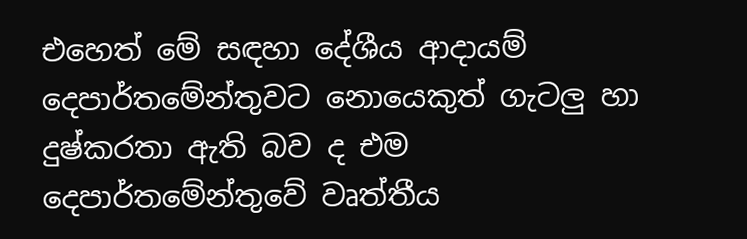එහෙත් මේ සඳහා දේශීය ආදායම් දෙපාර්තමේන්තුවට නොයෙකුත් ගැටලු හා දුෂ්කරතා ඇති බව ද එම දෙපාර්තමේන්තුවේ වෘත්තීය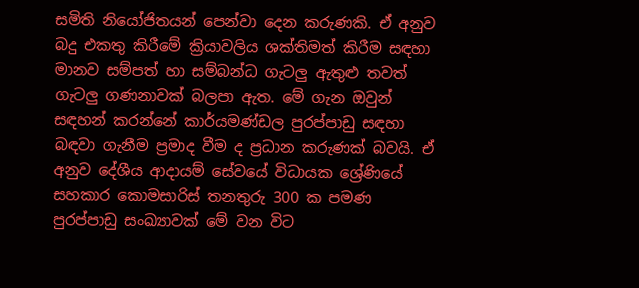සමිති නියෝජිතයන් පෙන්වා දෙන කරුණකි. ඒ අනුව බදු එකතු කිරීමේ ක්‍රියාවලිය ශක්තිමත් කිරීම සඳහා මානව සම්පත් හා සම්බන්ධ ගැටලු ඇතුළු තවත් ගැටලු ගණනාවක් බලපා ඇත. මේ ගැන ඔවුන් සඳහන් කරන්නේ කාර්යමණ්ඩල පුරප්පාඩු සඳහා බඳවා ගැනීම ප්‍රමාද වීම ද ප්‍රධාන කරුණක් බවයි. ඒ අනුව දේශීය ආදායම් සේවයේ විධායක ශ්‍රේණියේ සහකාර කොමසාරිස් තනතුරු 300 ක පමණ පුරප්පාඩු සංඛ්‍යාවක් මේ වන විට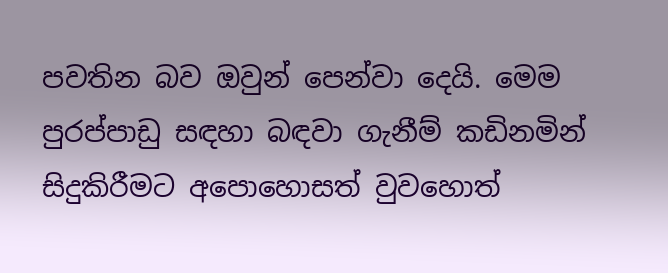පවතින බව ඔවුන් පෙන්වා දෙයි. මෙම පුරප්පාඩු සඳහා බඳවා ගැනීම් කඩිනමින් සිදුකිරීමට අපොහොසත් වුවහොත්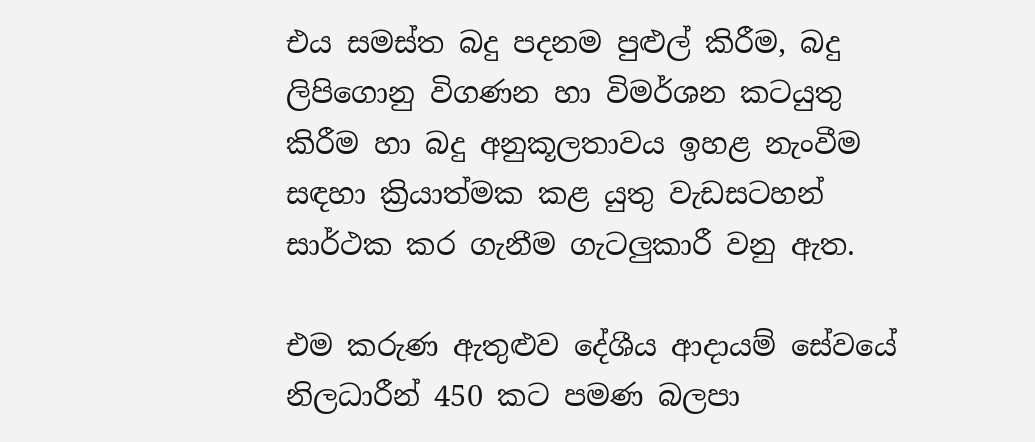එය සමස්ත බදු පදනම පුළුල් කිරීම, බදු ලිපිගොනු විගණන හා විමර්ශන කටයුතු කිරීම හා බදු අනුකූලතාවය ඉහළ නැංවීම සඳහා ක්‍රියාත්මක කළ යුතු වැඩසටහන් සාර්ථක කර ගැනීම ගැටලුකාරී වනු ඇත.

එම කරුණ ඇතුළුව දේශීය ආදායම් සේවයේ නිලධාරීන් 450 කට පමණ බලපා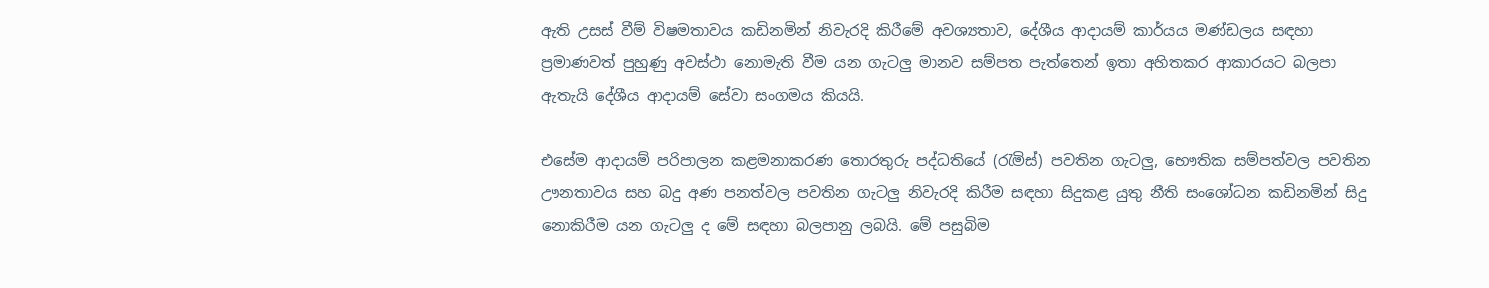ඇති උසස් වීම් විෂමතාවය කඩිනමින් නිවැරදි කිරීමේ අවශ්‍යතාව, දේශීය ආදායම් කාර්යය මණ්ඩලය සඳහා ප්‍රමාණවත් පුහුණු අවස්ථා නොමැති වීම යන ගැටලු මානව සම්පත පැත්තෙන් ඉතා අහිතකර ආකාරයට බලපා ඇතැයි දේශීය ආදායම් සේවා සංගමය කියයි.

එසේම ආදායම් පරිපාලන කළමනාකරණ තොරතුරු පද්ධතියේ (රැමිස්) පවතින ගැටලු, භෞතික සම්පත්වල පවතින ඌනතාවය සහ බදු අණ පනත්වල පවතින ගැටලු නිවැරදි කිරීම සඳහා සිදුකළ යුතු නීති සංශෝධන කඩිනමින් සිදු නොකිරීම යන ගැටලු ද මේ සඳහා බලපානු ලබයි. මේ පසුබිම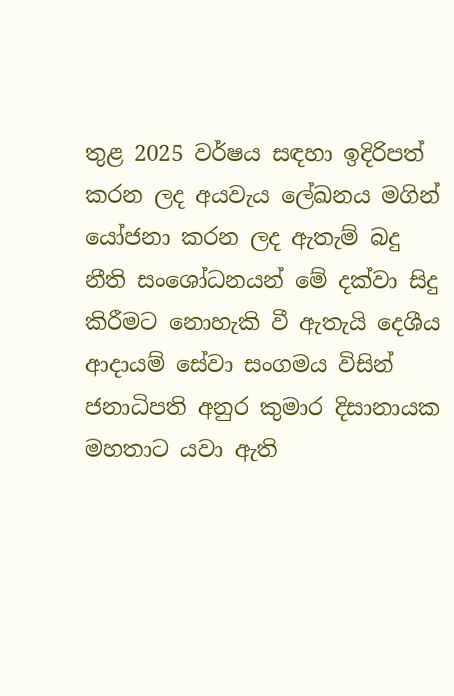තුළ 2025 වර්ෂය සඳහා ඉදිරිපත් කරන ලද අයවැය ලේඛනය මගින් යෝජනා කරන ලද ඇතැම් බදු නීති සංශෝධනයන් මේ දක්වා සිදු කිරීමට නොහැකි වී ඇතැයි දෙශීය ආදායම් සේවා සංගමය විසින් ජනාධිපති අනුර කුමාර දිසානායක මහතාට යවා ඇති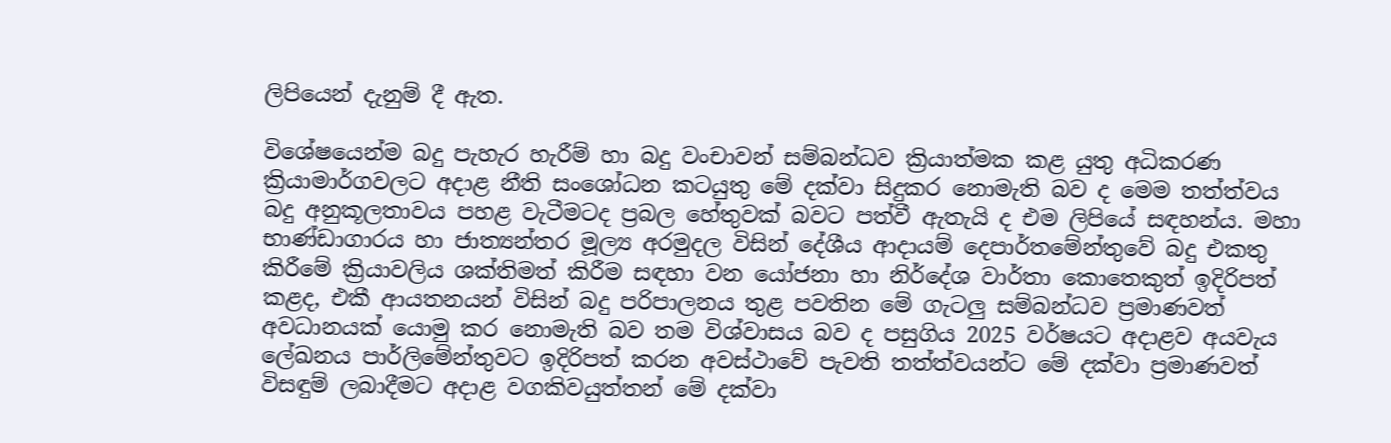ලිපියෙන් දැනුම් දී ඇත.

විශේෂයෙන්ම බදු පැහැර හැරීම් හා බදු වංචාවන් සම්බන්ධව ක්‍රියාත්මක කළ යුතු අධිකරණ ක්‍රියාමාර්ගවලට අදාළ නීති සංශෝධන කටයුතු මේ දක්වා සිදුකර නොමැති බව ද මෙම තත්ත්වය බදු අනුකූලතාවය පහළ වැටීමටද ප්‍රබල හේතුවක් බවට පත්වී ඇතැයි ද එම ලිපියේ සඳහන්ය. මහා භාණ්ඩාගාරය හා ජාත්‍යන්තර මූල්‍ය අරමුදල විසින් දේශීය ආදායම් දෙපාර්තමේන්තුවේ බදු එකතු කිරීමේ ක්‍රියාවලිය ශක්තිමත් කිරීම සඳහා වන යෝජනා හා නිර්දේශ වාර්තා කොතෙකුත් ඉදිරිපත් කළද, එකී ආයතනයන් විසින් බදු පරිපාලනය තුළ පවතින මේ ගැටලු සම්බන්ධව ප්‍රමාණවත් අවධානයක් යොමු කර නොමැති බව තම විශ්වාසය බව ද පසුගිය 2025 වර්ෂයට අදාළව අයවැය ලේඛනය පාර්ලිමේන්තුවට ඉදිරිපත් කරන අවස්ථාවේ පැවති තත්ත්වයන්ට මේ දක්වා ප්‍රමාණවත් විසඳුම් ලබාදීමට අදාළ වගකිවයුත්තන් මේ දක්වා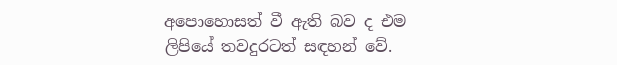අපොහොසත් වී ඇති බව ද එම ලිපියේ තවදුරටත් සඳහන් වේ.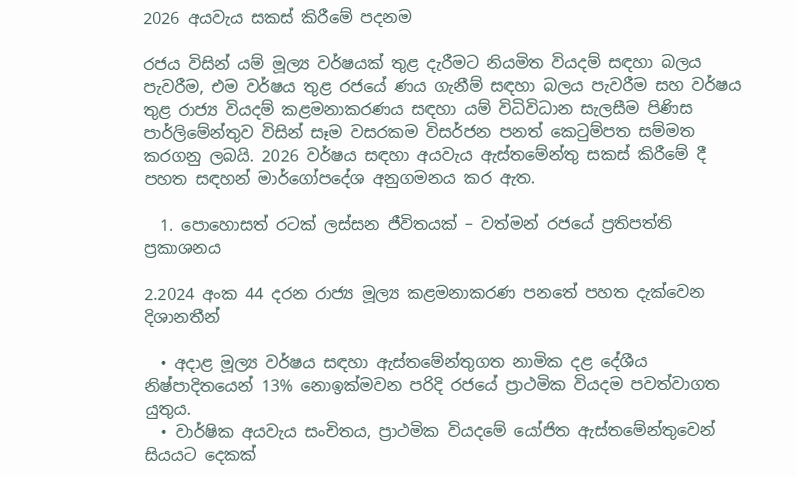2026 අයවැය සකස් කිරීමේ පදනම

රජය විසින් යම් මූල්‍ය වර්ෂයක් තුළ දැරීමට නියමිත වියදම් සඳහා බලය පැවරීම, එම වර්ෂය තුළ රජයේ ණය ගැනීම් සඳහා බලය පැවරීම සහ වර්ෂය තුළ රාජ්‍ය වියදම් කළමනාකරණය සඳහා යම් විධිවිධාන සැලසීම පිණිස පාර්ලිමේන්තුව විසින් සෑම වසරකම විසර්ජන පනත් කෙටුම්පත සම්මත කරගනු ලබයි. 2026 වර්ෂය සඳහා අයවැය ඇස්තමේන්තු සකස් කිරීමේ දී පහත සඳහන් මාර්ගෝපදේශ අනුගමනය කර ඇත.

  1. පොහොසත් රටක් ලස්සන ජීවිතයක් – වත්මන් රජයේ ප්‍රතිපත්ති ප්‍රකාශනය

2.2024 අංක 44 දරන රාජ්‍ය මූල්‍ය කළමනාකරණ පනතේ පහත දැක්වෙන දිශානතීන්

  • අදාළ මූල්‍ය වර්ෂය සඳහා ඇස්තමේන්තුගත නාමික දළ දේශීය නිෂ්පාදිතයෙන් 13% නොඉක්මවන පරිදි රජයේ ප්‍රාථමික වියදම පවත්වාගත යුතුය.
  • වාර්ෂික අයවැය සංචිතය, ප්‍රාථමික වියදමේ යෝජිත ඇස්තමේන්තුවෙන් සියයට දෙකක්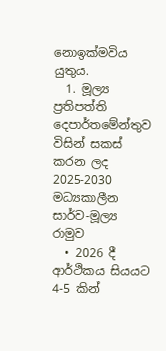නොඉක්මවිය යුතුය.
  1. මූල්‍ය ප්‍රතිපත්ති දෙපාර්තමේන්තුව විසින් සකස් කරන ලද 2025-2030 මධ්‍යකාලීන සාර්ව-මූල්‍ය රාමුව
  • 2026 දී ආර්ථිකය සියයට 4-5 කින්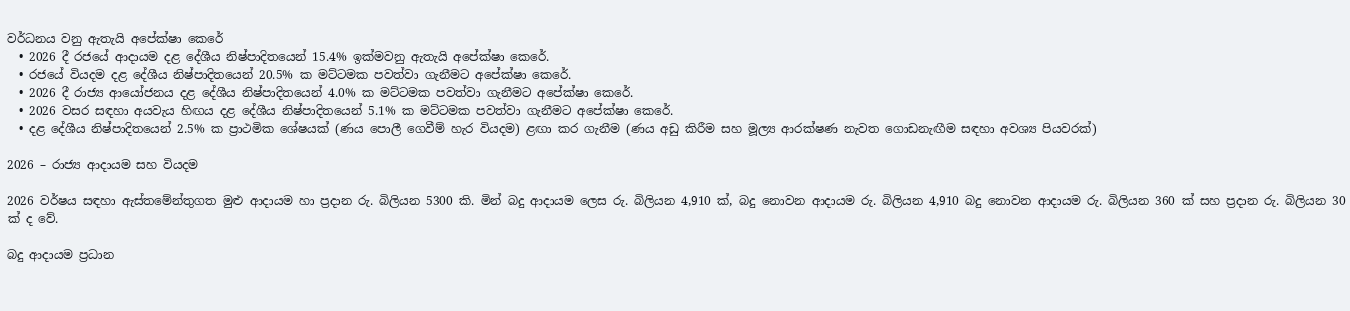වර්ධනය වනු ඇතැයි අපේක්ෂා කෙරේ
  • 2026 දී රජයේ ආදායම දළ දේශීය නිෂ්පාදිතයෙන් 15.4% ඉක්මවනු ඇතැයි අපේක්ෂා කෙරේ.
  • රජයේ වියදම දළ දේශීය නිෂ්පාදිතයෙන් 20.5% ක මට්ටමක පවත්වා ගැනීමට අපේක්ෂා කෙරේ.
  • 2026 දී රාජ්‍ය ආයෝජනය දළ දේශීය නිෂ්පාදිතයෙන් 4.0% ක මට්ටමක පවත්වා ගැනීමට අපේක්ෂා කෙරේ.
  • 2026 වසර සඳහා අයවැය හිඟය දළ දේශීය නිෂ්පාදිතයෙන් 5.1% ක මට්ටමක පවත්වා ගැනීමට අපේක්ෂා කෙරේ.
  • දළ දේශීය නිෂ්පාදිතයෙන් 2.5% ක ප්‍රාථමික ශේෂයක් (ණය පොලී ගෙවීම් හැර වියදම) ළඟා කර ගැනීම (ණය අඩු කිරීම සහ මූල්‍ය ආරක්ෂණ නැවත ගොඩනැඟීම සඳහා අවශ්‍ය පියවරක්)

2026 – රාජ්‍ය ආදායම සහ වියදම

2026 වර්ෂය සඳහා ඇස්තමේන්තුගත මුළු ආදායම හා ප්‍රදාන රු. බිලියන 5300 කි. මින් බදු ආදායම ලෙස රු. බිලියන 4,910 ක්, බදු නොවන ආදායම රු. බිලියන 4,910 බදු නොවන ආදායම රු. බිලියන 360 ක් සහ ප්‍රදාන රු. බිලියන 30 ක් ද වේ.

බදු ආදායම ප්‍රධාන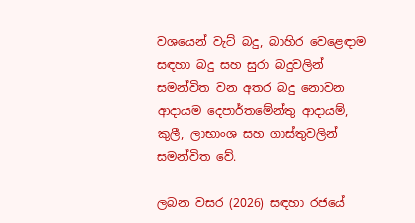වශයෙන් වැට් බදු, බාහිර වෙළෙඳාම සඳහා බදු සහ සුරා බදුවලින් සමන්විත වන අතර බදු නොවන ආදායම දෙපාර්තමේන්තු ආදායම්, කුලී, ලාභාංශ සහ ගාස්තුවලින් සමන්විත වේ.

ලබන වසර (2026) සඳහා රජයේ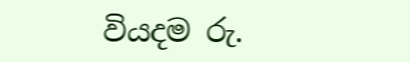වියදම රු.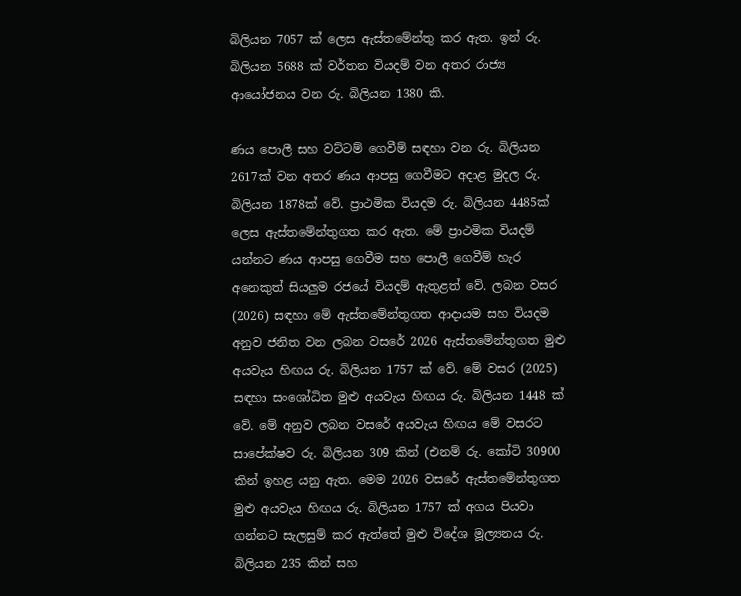බිලියන 7057 ක් ලෙස ඇස්තමේන්තු කර ඇත. ඉන් රු. බිලියන 5688 ක් වර්තන වියදම් වන අතර රාජ්‍ය ආයෝජනය වන රු. බිලියන 1380 කි.

ණය පොලී සහ වට්ටම් ගෙවීම් සඳහා වන රු. බිලියන 2617ක් වන අතර ණය ආපසු ගෙවීමට අදාළ මුදල රු. බිලියන 1878ක් වේ. ප්‍රාථමික වියදම රු. බිලියන 4485ක් ලෙස ඇස්තමේන්තුගත කර ඇත. මේ ප්‍රාථමික වියදම් යන්නට ණය ආපසු ගෙවීම සහ පොලී ගෙවීම් හැර අනෙකුත් සියලුම රජයේ වියදම් ඇතුළත් වේ. ලබන වසර (2026) සඳහා මේ ඇස්තමේන්තුගත ආදායම සහ වියදම අනුව ජනිත වන ලබන වසරේ 2026 ඇස්තමේන්තුගත මුළු අයවැය හිඟය රු. බිලියන 1757 ක් වේ. මේ වසර (2025) සඳහා සංශෝධිත මුළු අයවැය හිඟය රු. බිලියන 1448 ක් වේ. මේ අනුව ලබන වසරේ අයවැය හිඟය මේ වසරට සාපේක්ෂව රු. බිලියන 309 කින් (එනම් රු. කෝටි 30900 කින් ඉහළ යනු ඇත. මෙම 2026 වසරේ ඇස්තමේන්තුගත මුළු අයවැය හිඟය රු. බිලියන 1757 ක් අගය පියවා ගන්නට සැලසුම් කර ඇත්තේ මුළු විදේශ මූල්‍යනය රු. බිලියන 235 කින් සහ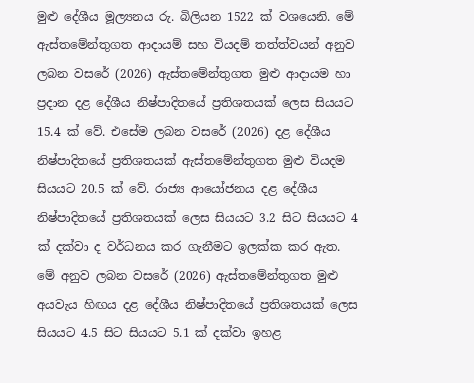මුළු දේශීය මූල්‍යනය රු. බිලියන 1522 ක් වශයෙනි. මේ ඇස්තමේන්තුගත ආදායම් සහ වියදම් තත්ත්වයන් අනුව ලබන වසරේ (2026) ඇස්තමේන්තුගත මුළු ආදායම හා ප්‍රදාන දළ දේශීය නිෂ්පාදිතයේ ප්‍රතිශතයක් ලෙස සියයට 15.4 ක් වේ. එසේම ලබන වසරේ (2026) දළ දේශීය නිෂ්පාදිතයේ ප්‍රතිශතයක් ඇස්තමේන්තුගත මුළු වියදම සියයට 20.5 ක් වේ. රාජ්‍ය ආයෝජනය දළ දේශීය නිෂ්පාදිතයේ ප්‍රතිශතයක් ලෙස සියයට 3.2 සිට සියයට 4 ක් දක්වා ද වර්ධනය කර ගැනීමට ඉලක්ක කර ඇත. මේ අනුව ලබන වසරේ (2026) ඇස්තමේන්තුගත මුළු අයවැය හිඟය දළ දේශීය නිෂ්පාදිතයේ ප්‍රතිශතයක් ලෙස සියයට 4.5 සිට සියයට 5.1 ක් දක්වා ඉහළ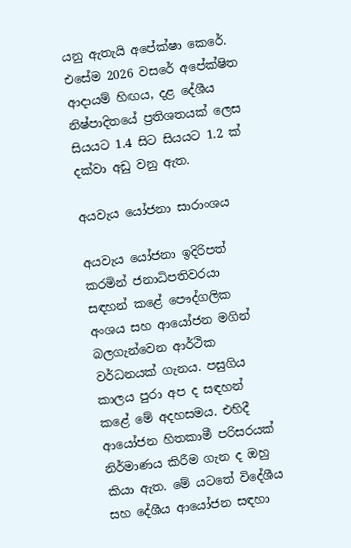යනු ඇතැයි අපේක්ෂා කෙරේ. එසේම 2026 වසරේ අපේක්ෂිත ආදායම් හිඟය, දළ දේශීය නිෂ්පාදිතයේ ප්‍රතිශතයක් ලෙස සියයට 1.4 සිට සියයට 1.2 ක් දක්වා අඩු වනු ඇත.

අයවැය යෝජනා සාරාංශය

අයවැය යෝජනා ඉදිරිපත් කරමින් ජනාධිපතිවරයා සඳහන් කළේ පෞද්ගලික අංශය සහ ආයෝජන මගින් බලගැන්වෙන ආර්ථික වර්ධනයක් ගැනය. පසුගිය කාලය පුරා අප ද සඳහන් කළේ මේ අදහසමය. එහිදී ආයෝජන හිතකාමී පරිසරයක් නිර්මාණය කිරීම ගැන ද ඔහු කියා ඇත. මේ යටතේ විදේශීය සහ දේශීය ආයෝජන සඳහා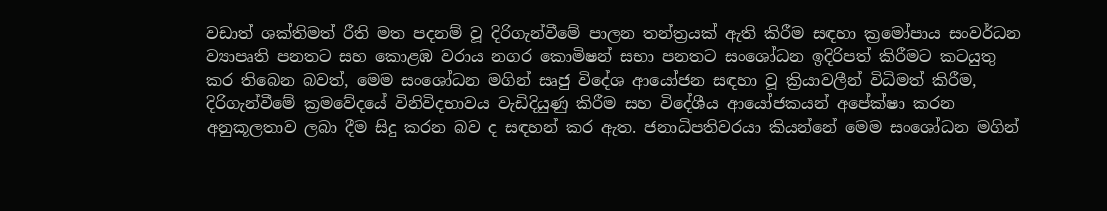වඩාත් ශක්තිමත් රීති මත පදනම් වූ දිරිගැන්වීමේ පාලන තන්ත්‍රයක් ඇති කිරීම සඳහා ක්‍රමෝපාය සංවර්ධන ව්‍යාපෘති පනතට සහ කොළඹ වරාය නගර කොමිෂන් සභා පනතට සංශෝධන ඉදිරිපත් කිරීමට කටයුතු කර තිබෙන බවත්, මෙම සංශෝධන මගින් සෘජු විදේශ ආයෝජන සඳහා වූ ක්‍රියාවලීන් විධිමත් කිරීම, දිරිගැන්වීමේ ක්‍රමවේදයේ විනිවිදභාවය වැඩිදියුණු කිරීම සහ විදේශීය ආයෝජකයන් අපේක්ෂා කරන අනුකූලතාව ලබා දීම සිදු කරන බව ද සඳහන් කර ඇත. ජනාධිපතිවරයා කියන්නේ මෙම සංශෝධන මගින්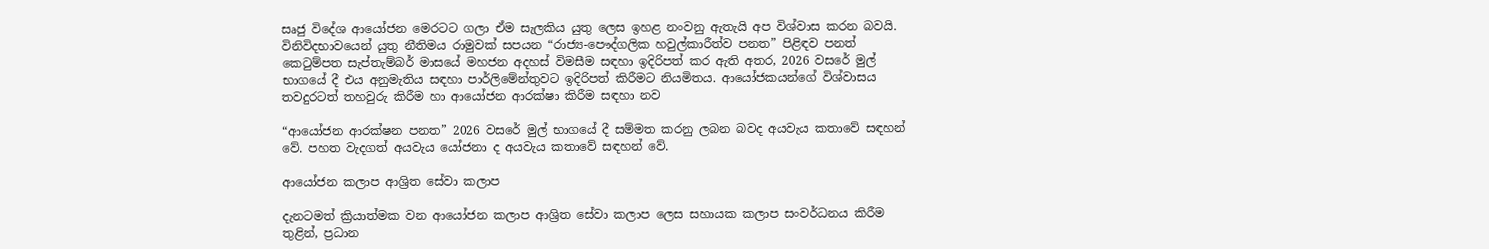සෘජු විදේශ ආයෝජන මෙරටට ගලා ඒම සැලකිය යුතු ලෙස ඉහළ නංවනු ඇතැයි අප විශ්වාස කරන බවයි. විනිවිදභාවයෙන් යුතු නීතිමය රාමුවක් සපයන “රාජ්‍ය-පෞද්ගලික හවුල්කාරීත්ව පනත” පිළිඳව පනත් කෙටුම්පත සැප්තැම්බර් මාසයේ මහජන අදහස් විමසීම සඳහා ඉදිරිපත් කර ඇති අතර, 2026 වසරේ මුල් භාගයේ දී එය අනුමැතිය සඳහා පාර්ලිමේන්තුවට ඉදිරිපත් කිරීමට නියමිතය. ආයෝජකයන්ගේ විශ්වාසය තවදුරටත් තහවුරු කිරීම හා ආයෝජන ආරක්ෂා කිරීම සඳහා නව

“ආයෝජන ආරක්ෂන පනත” 2026 වසරේ මුල් භාගයේ දී සම්මත කරනු ලබන බවද අයවැය කතාවේ සඳහන් වේ. පහත වැදගත් අයවැය යෝජනා ද අයවැය කතාවේ සඳහන් වේ.

ආයෝජන කලාප ආශ්‍රිත සේවා කලාප

දැනටමත් ක්‍රියාත්මක වන ආයෝජන කලාප ආශ්‍රිත සේවා කලාප ලෙස සහායක කලාප සංවර්ධනය කිරීම තුළින්, ප්‍රධාන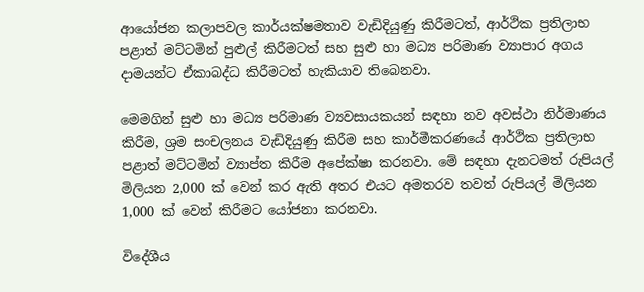ආයෝජන කලාපවල කාර්යක්ෂමතාව වැඩිදියුණු කිරීමටත්, ආර්ථික ප්‍රතිලාභ පළාත් මට්ටමින් පුළුල් කිරීමටත් සහ සුළු හා මධ්‍ය පරිමාණ ව්‍යාපාර අගය දාමයන්ට ඒකාබද්ධ කිරීමටත් හැකියාව තිබෙනවා.

මෙමගින් සුළු හා මධ්‍ය පරිමාණ ව්‍යවසායකයන් සඳහා නව අවස්ථා නිර්මාණය කිරීම, ශ්‍රම සංචලනය වැඩිදියුණු කිරීම සහ කාර්මීකරණයේ ආර්ථික ප්‍රතිලාභ පළාත් මට්ටමින් ව්‍යාප්ත කිරීම අපේක්ෂා කරනවා. මේ සඳහා දැනටමත් රුපියල් මිලියන 2,000 ක් වෙන් කර ඇති අතර එයට අමතරව තවත් රුපියල් මිලියන 1,000 ක් වෙන් කිරීමට යෝජනා කරනවා.

විදේශීය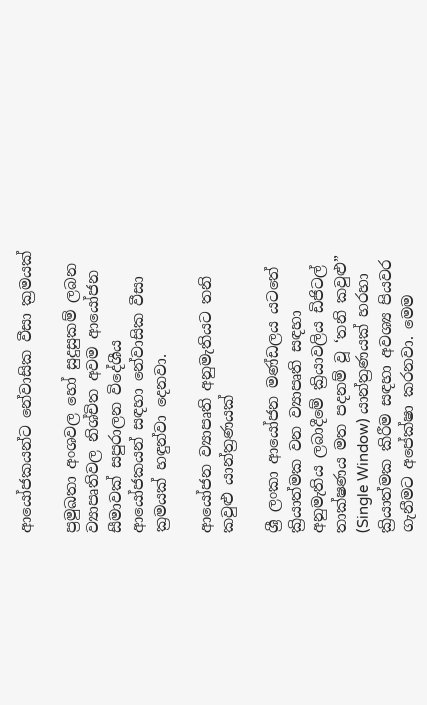ආයෝජකයන්ට නේවාසික වීසා ක්‍රමයක්

ප්‍රමුඛතා අංශවල හෝ සුදුසුකම් ලබන ව්‍යාපෘතිවල නිශ්චිත අවම ආයෝජන සීමාවක් සපුරාලන විදේශීය ආයෝජකයන් සඳහා නේවාසික වීසා ක්‍රමයක් හඳුන්වා දෙනවා.

ආයෝජන ව්‍යාපෘති අනුමැතියට තනි කවුළු යාන්ත්‍රණයක්

ශ්‍රී ලංකා ආයෝජන මණ්ඩලය යටතේ ක්‍රියාත්මක වන ව්‍යාපෘති සඳහා අනුමැතිය ලබාදීමේ ක්‍රියාවලිය ඩිජිටල් තාක්ෂණය මත පදනම් වූ ‘තනි කවුළු” (Single Window) යාන්ත්‍රණයක් හරහා ක්‍රියාත්මක කිරීම සඳහා අවශ්‍ය පියවර ගැනීමට අපේක්ෂා කරනවා. මෙම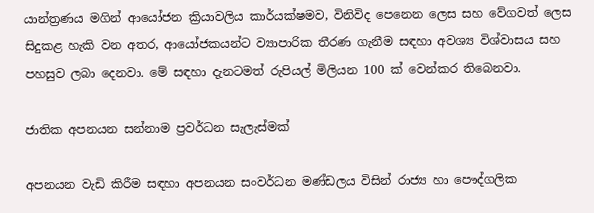යාන්ත්‍රණය මගින් ආයෝජන ක්‍රියාවලිය කාර්යක්ෂමව, විනිවිද පෙනෙන ලෙස සහ වේගවත් ලෙස සිදුකළ හැකි වන අතර, ආයෝජකයන්ට ව්‍යාපාරික තීරණ ගැනීම සඳහා අවශ්‍ය විශ්වාසය සහ පහසුව ලබා දෙනවා. මේ සඳහා දැනටමත් රුපියල් මිලියන 100 ක් වෙන්කර තිබෙනවා.

ජාතික අපනයන සන්නාම ප්‍රවර්ධන සැලැස්මක්

අපනයන වැඩි කිරීම සඳහා අපනයන සංවර්ධන මණ්ඩලය විසින් රාජ්‍ය හා පෞද්ගලික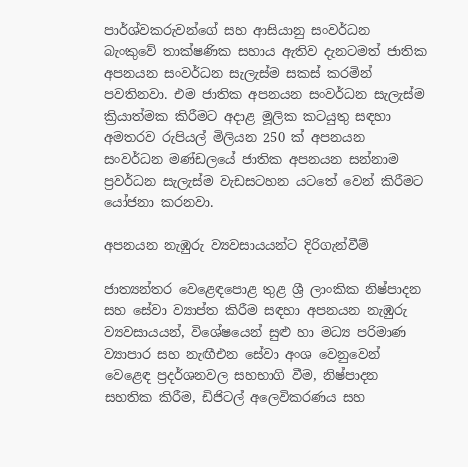පාර්ශ්වකරුවන්ගේ සහ ආසියානු සංවර්ධන බැංකුවේ තාක්ෂණික සහාය ඇතිව දැනටමත් ජාතික අපනයන සංවර්ධන සැලැස්ම සකස් කරමින් පවතිනවා. එම ජාතික අපනයන සංවර්ධන සැලැස්ම ක්‍රියාත්මක කිරීමට අදාළ මූලික කටයුතු සඳහා අමතරව රුපියල් මිලියන 250 ක් අපනයන සංවර්ධන මණ්ඩලයේ ජාතික අපනයන සන්නාම ප්‍රවර්ධන සැලැස්ම වැඩසටහන යටතේ වෙන් කිරීමට යෝජනා කරනවා.

අපනයන නැඹුරු ව්‍යවසායයන්ට දිරිගැන්වීම්

ජාත්‍යන්තර වෙළෙඳපොළ තුළ ශ්‍රී ලාංකික නිෂ්පාදන සහ සේවා ව්‍යාප්ත කිරීම සඳහා අපනයන නැඹුරු ව්‍යවසායයන්, විශේෂයෙන් සුළු හා මධ්‍ය පරිමාණ ව්‍යාපාර සහ නැඟීඑන සේවා අංශ වෙනුවෙන් වෙළෙඳ ප්‍රදර්ශනවල සහභාගි වීම, නිෂ්පාදන සහතික කිරීම, ඩිජිටල් අලෙවිකරණය සහ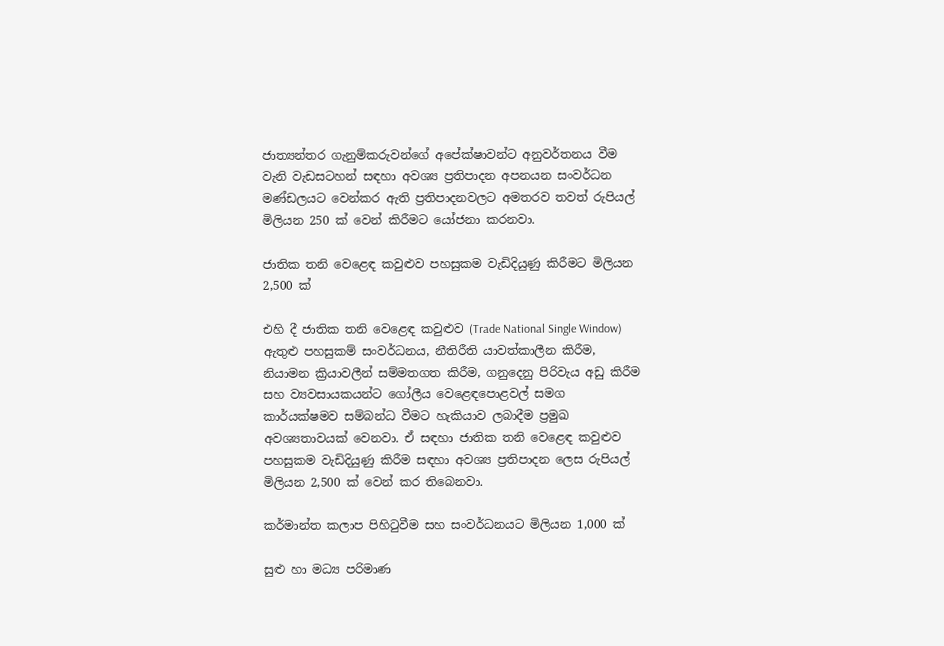ජාත්‍යන්තර ගැනුම්කරුවන්ගේ අපේක්ෂාවන්ට අනුවර්තනය වීම වැනි වැඩසටහන් සඳහා අවශ්‍ය ප්‍රතිපාදන අපනයන සංවර්ධන මණ්ඩලයට වෙන්කර ඇති ප්‍රතිපාදනවලට අමතරව තවත් රුපියල් මිලියන 250 ක් වෙන් කිරීමට යෝජනා කරනවා.

ජාතික තනි වෙළෙඳ කවුළුව පහසුකම වැඩිදියුණු කිරීමට මිලියන 2,500 ක්

එහි දී ජාතික තනි වෙළෙඳ කවුළුව (Trade National Single Window) ඇතුළු පහසුකම් සංවර්ධනය, නීතිරීති යාවත්කාලීන කිරීම, නියාමන ක්‍රියාවලීන් සම්මතගත කිරීම, ගනුදෙනු පිරිවැය අඩු කිරීම සහ ව්‍යවසායකයන්ට ගෝලීය වෙළෙඳපොළවල් සමග කාර්යක්ෂමව සම්බන්ධ වීමට හැකියාව ලබාදීම ප්‍රමුඛ අවශ්‍යතාවයක් වෙනවා. ඒ සඳහා ජාතික තනි වෙළෙඳ කවුළුව පහසුකම වැඩිදියුණු කිරීම සඳහා අවශ්‍ය ප්‍රතිපාදන ලෙස රුපියල් මිලියන 2,500 ක් වෙන් කර තිබෙනවා.

කර්මාන්ත කලාප පිහිටුවීම සහ සංවර්ධනයට මිලියන 1,000 ක්

සුළු හා මධ්‍ය පරිමාණ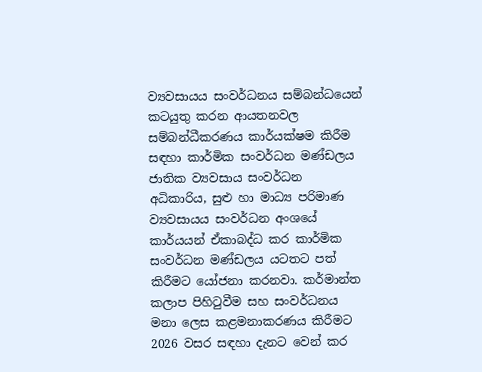ව්‍යවසායය සංවර්ධනය සම්බන්ධයෙන් කටයුතු කරන ආයතනවල සම්බන්ධීකරණය කාර්යක්ෂම කිරීම සඳහා කාර්මික සංවර්ධන මණ්ඩලය ජාතික ව්‍යවසාය සංවර්ධන අධිකාරිය, සුළු හා මාධ්‍ය පරිමාණ ව්‍යවසායය සංවර්ධන අංශයේ කාර්යයන් ඒකාබද්ධ කර කාර්මික සංවර්ධන මණ්ඩලය යටතට පත් කිරීමට යෝජනා කරනවා. කර්මාන්ත කලාප පිහිටුවීම සහ සංවර්ධනය මනා ලෙස කළමනාකරණය කිරීමට 2026 වසර සඳහා දැනට වෙන් කර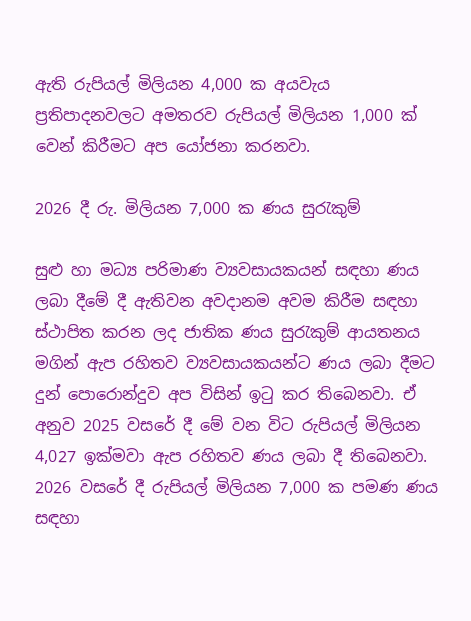ඇති රුපියල් මිලියන 4,000 ක අයවැය ප්‍රතිපාදනවලට අමතරව රුපියල් මිලියන 1,000 ක් වෙන් කිරීමට අප යෝජනා කරනවා.

2026 දී රු. මිලියන 7,000 ක ණය සුරැකුම්

සුළු හා මධ්‍ය පරිමාණ ව්‍යවසායකයන් සඳහා ණය ලබා දීමේ දී ඇතිවන අවදානම අවම කිරීම සඳහා ස්ථාපිත කරන ලද ජාතික ණය සුරැකුම් ආයතනය මගින් ඇප රහිතව ව්‍යවසායකයන්ට ණය ලබා දීමට දුන් පොරොන්දුව අප විසින් ඉටු කර තිබෙනවා. ඒ අනුව 2025 වසරේ දී මේ වන විට රුපියල් මිලියන 4,027 ඉක්මවා ඇප රහිතව ණය ලබා දී තිබෙනවා. 2026 වසරේ දී රුපියල් මිලියන 7,000 ක පමණ ණය සඳහා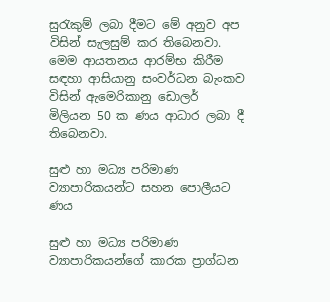සුරැකුම් ලබා දීමට මේ අනුව අප විසින් සැලසුම් කර තිබෙනවා. මෙම ආයතනය ආරම්භ කිරීම සඳහා ආසියානු සංවර්ධන බැංකව විසින් ඇමෙරිකානු ඩොලර් මිලියන 50 ක ණය ආධාර ලබා දී තිබෙනවා.

සුළු හා මධ්‍ය පරිමාණ ව්‍යාපාරිකයන්ට සහන පොලීයට ණය

සුළු හා මධ්‍ය පරිමාණ ව්‍යාපාරිකයන්ගේ කාරක ප්‍රාග්ධන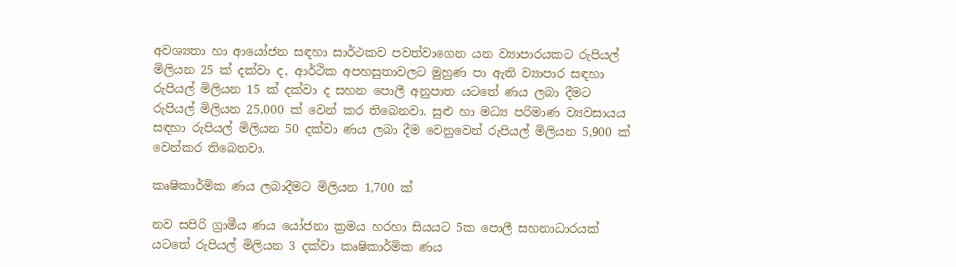අවශ්‍යතා හා ආයෝජන සඳහා සාර්ථකව පවත්වාගෙන යන ව්‍යාපාරයකට රුපියල් මිලියන 25 ක් දක්වා ද, ආර්ථික අපහසුතාවලට මුහුණ පා ඇති ව්‍යාපාර සඳහා රුපියල් මිලියන 15 ක් දක්වා ද සහන පොලී අනුපාත යටතේ ණය ලබා දීමට රුපියල් මිලියන 25,000 ක් වෙන් කර තිබෙනවා. සුළු හා මධ්‍ය පරිමාණ ව්‍යවසායය සඳහා රුපියල් මිලියන 50 දක්වා ණය ලබා දීම වෙනුවෙන් රුපියල් මිලියන 5,900 ක් වෙන්කර තිබෙනවා.

කෘෂිකාර්මික ණය ලබාදීමට මිලියන 1,700 ක්

නව සපිරි ග්‍රාමීය ණය යෝජනා ක්‍රමය හරහා සියයට 5ක පොලී සහනාධාරයක් යටතේ රුපියල් මිලියන 3 දක්වා කෘෂිකාර්මික ණය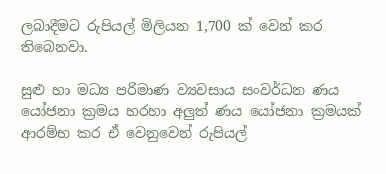ලබාදීමට රුපියල් මිලියන 1,700 ක් වෙන් කර තිබෙනවා.

සුළු හා මධ්‍ය පරිමාණ ව්‍යවසාය සංවර්ධන ණය යෝජනා ක්‍රමය හරහා අලුත් ණය යෝජනා ක්‍රමයක් ආරම්භ කර ඒ වෙනුවෙන් රුපියල්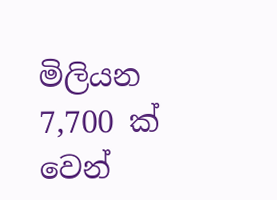මිලියන 7,700 ක් වෙන්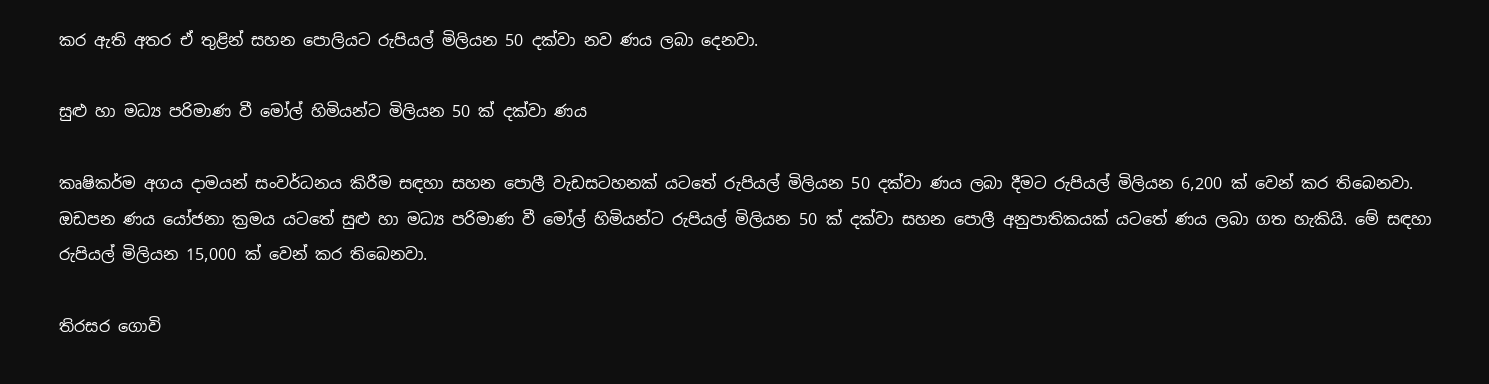කර ඇති අතර ඒ තුළින් සහන පොලියට රුපියල් මිලියන 50 දක්වා නව ණය ලබා දෙනවා.

සුළු හා මධ්‍ය පරිමාණ වී මෝල් හිමියන්ට මිලියන 50 ක් දක්වා ණය

කෘෂිකර්ම අගය දාමයන් සංවර්ධනය කිරීම සඳහා සහන පොලී වැඩසටහනක් යටතේ රුපියල් මිලියන 50 දක්වා ණය ලබා දීමට රුපියල් මිලියන 6,200 ක් වෙන් කර තිබෙනවා. ඔඩපන ණය යෝජනා ක්‍රමය යටතේ සුළු හා මධ්‍ය පරිමාණ වී මෝල් හිමියන්ට රුපියල් මිලියන 50 ක් දක්වා සහන පොලී අනුපාතිකයක් යටතේ ණය ලබා ගත හැකියි. මේ සඳහා රුපියල් මිලියන 15,000 ක් වෙන් කර තිබෙනවා.

තිරසර ගොවි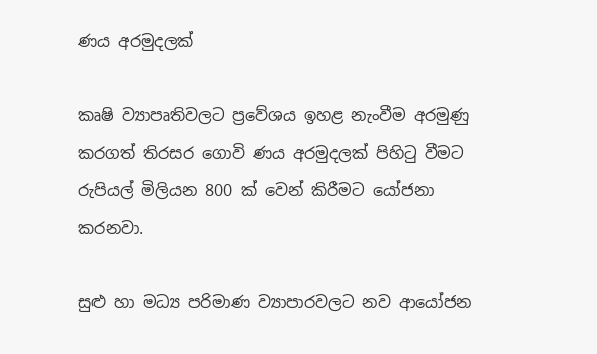ණය අරමුදලක්

කෘෂි ව්‍යාපෘතිවලට ප්‍රවේශය ඉහළ නැංවීම අරමුණු කරගත් තිරසර ගොවි ණය අරමුදලක් පිහිටු වීමට රුපියල් මිලියන 800 ක් වෙන් කිරීමට යෝජනා කරනවා.

සුළු හා මධ්‍ය පරිමාණ ව්‍යාපාරවලට නව ආයෝජන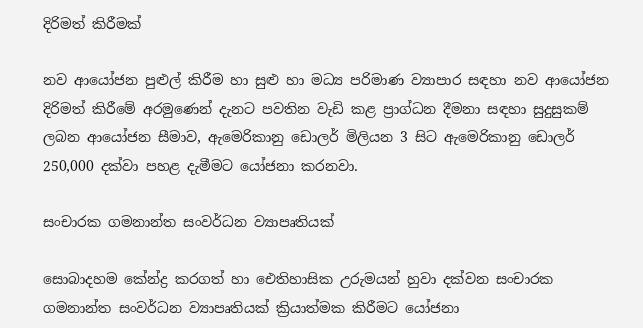දිරිමත් කිරීමක්

නව ආයෝජන පුළුල් කිරීම හා සුළු හා මධ්‍ය පරිමාණ ව්‍යාපාර සඳහා නව ආයෝජන දිරිමත් කිරීමේ අරමුණෙන් දැනට පවතින වැඩි කළ ප්‍රාග්ධන දීමනා සඳහා සුදුසුකම් ලබන ආයෝජන සීමාව, ඇමෙරිකානු ඩොලර් මිලියන 3 සිට ඇමෙරිකානු ඩොලර් 250,000 දක්වා පහළ දැමීමට යෝජනා කරනවා.

සංචාරක ගමනාන්ත සංවර්ධන ව්‍යාපෘතියක්

සොබාදහම කේන්ද්‍ර කරගත් හා ඓතිහාසික උරුමයන් හුවා දක්වන සංචාරක ගමනාන්ත සංවර්ධන ව්‍යාපෘතියක් ක්‍රියාත්මක කිරීමට යෝජනා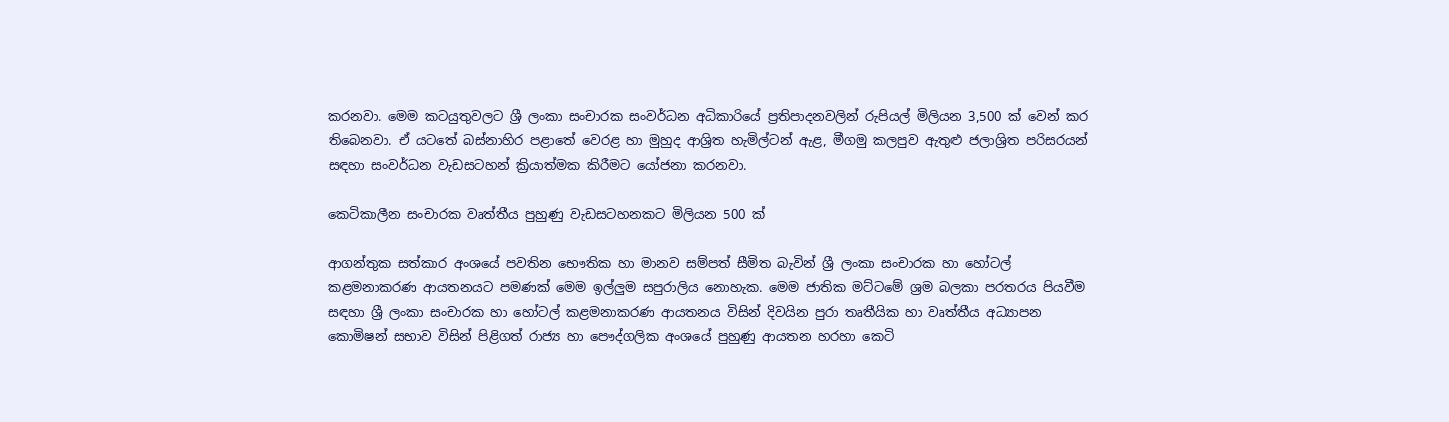කරනවා. මෙම කටයුතුවලට ශ්‍රී ලංකා සංචාරක සංවර්ධන අධිකාරියේ ප්‍රතිපාදනවලින් රුපියල් මිලියන 3,500 ක් වෙන් කර තිබෙනවා. ඒ යටතේ බස්නාහිර පළාතේ වෙරළ හා මුහුද ආශ්‍රිත හැමිල්ටන් ඇළ, මීගමු කලපුව ඇතුළු ජලාශ්‍රිත පරිසරයන් සඳහා සංවර්ධන වැඩසටහන් ක්‍රියාත්මක කිරීමට යෝජනා කරනවා.

කෙටිකාලීන සංචාරක වෘත්තීය පුහුණු වැඩසටහනකට මිලියන 500 ක්

ආගන්තුක සත්කාර අංශයේ පවතින භෞතික හා මානව සම්පත් සීමිත බැවින් ශ්‍රී ලංකා සංචාරක හා හෝටල් කළමනාකරණ ආයතනයට පමණක් මෙම ඉල්ලුම සපුරාලිය නොහැක. මෙම ජාතික මට්ටමේ ශ්‍රම බලකා පරතරය පියවීම සඳහා ශ්‍රී ලංකා සංචාරක හා හෝටල් කළමනාකරණ ආයතනය විසින් දිවයින පුරා තෘතීයික හා වෘත්තීය අධ්‍යාපන කොමිෂන් සභාව විසින් පිළිගත් රාජ්‍ය හා පෞද්ගලික අංශයේ පුහුණු ආයතන හරහා කෙටි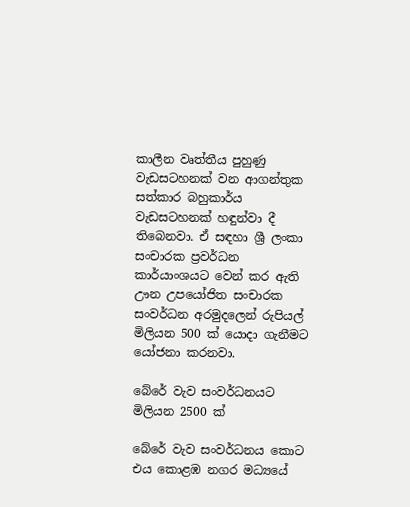කාලීන වෘත්තීය පුහුණු වැඩසටහනක් වන ආගන්තුක සත්කාර බහුකාර්ය වැඩසටහනක් හඳුන්වා දී තිබෙනවා. ඒ සඳහා ශ්‍රී ලංකා සංචාරක ප්‍රවර්ධන කාර්යාංශයට වෙන් කර ඇති ඌන උපයෝජිත සංචාරක සංවර්ධන අරමුදලෙන් රුපියල් මිලියන 500 ක් යොදා ගැනීමට යෝජනා කරනවා.

බේරේ වැව සංවර්ධනයට මිලියන 2500 ක්

බේරේ වැව සංවර්ධනය කොට එය කොළඹ නගර මධ්‍යයේ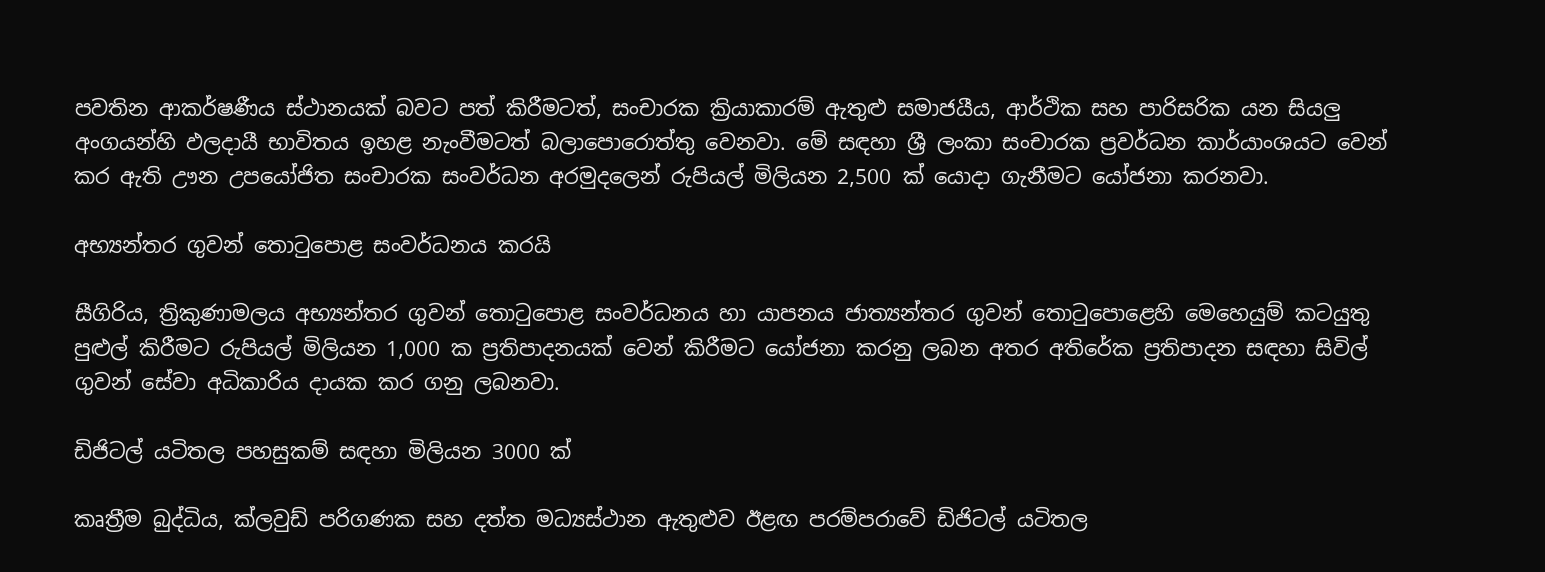පවතින ආකර්ෂණීය ස්ථානයක් බවට පත් කිරීමටත්, සංචාරක ක්‍රියාකාරම් ඇතුළු සමාජයීය, ආර්ථික සහ පාරිසරික යන සියලු අංගයන්හි ඵලදායී භාවිතය ඉහළ නැංවීමටත් බලාපොරොත්තු වෙනවා. මේ සඳහා ශ්‍රී ලංකා සංචාරක ප්‍රවර්ධන කාර්යාංශයට වෙන් කර ඇති ඌන උපයෝජිත සංචාරක සංවර්ධන අරමුදලෙන් රුපියල් මිලියන 2,500 ක් යොදා ගැනීමට යෝජනා කරනවා.

අභ්‍යන්තර ගුවන් තොටුපොළ සංවර්ධනය කරයි

සීගිරිය, ත්‍රිකුණාමලය අභ්‍යන්තර ගුවන් තොටුපොළ සංවර්ධනය හා යාපනය ජාත්‍යන්තර ගුවන් තොටුපොළෙහි මෙහෙයුම් කටයුතු පුළුල් කිරීමට රුපියල් මිලියන 1,000 ක ප්‍රතිපාදනයක් වෙන් කිරීමට යෝජනා කරනු ලබන අතර අතිරේක ප්‍රතිපාදන සඳහා සිවිල් ගුවන් සේවා අධිකාරිය දායක කර ගනු ලබනවා.

ඩිජිටල් යටිතල පහසුකම් සඳහා මිලියන 3000 ක්

කෘත්‍රීම බුද්ධිය, ක්ලවුඩ් පරිගණක සහ දත්ත මධ්‍යස්ථාන ඇතුළුව ඊළඟ පරම්පරාවේ ඩිජිටල් යටිතල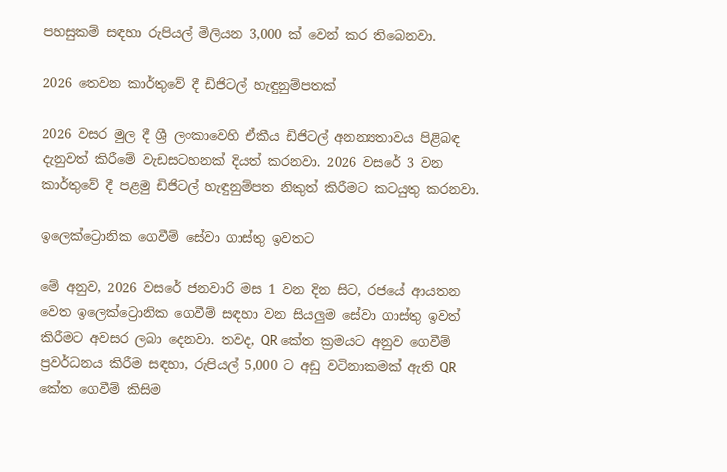පහසුකම් සඳහා රුපියල් මිලියන 3,000 ක් වෙන් කර තිබෙනවා.

2026 තෙවන කාර්තුවේ දී ඩිජිටල් හැඳුනුම්පතක්

2026 වසර මුල දී ශ්‍රී ලංකාවෙහි ඒකීය ඩිජිටල් අනන්‍යතාවය පිළිබඳ දැනුවත් කිරීමේ වැඩසටහනක් දියත් කරනවා. 2026 වසරේ 3 වන කාර්තුවේ දී පළමු ඩිජිටල් හැඳුනුම්පත නිකුත් කිරීමට කටයුතු කරනවා.

ඉලෙක්ට්‍රොනික ගෙවීම් සේවා ගාස්තු ඉවතට

මේ අනුව, 2026 වසරේ ජනවාරි මස 1 වන දින සිට, රජයේ ආයතන වෙත ඉලෙක්ට්‍රොනික ගෙවීම් සඳහා වන සියලුම සේවා ගාස්තු ඉවත් කිරීමට අවසර ලබා දෙනවා. තවද, QR කේත ක්‍රමයට අනුව ගෙවීම් ප්‍රවර්ධනය කිරීම සඳහා, රුපියල් 5,000 ට අඩු වටිනාකමක් ඇති QR කේත ගෙවීම් කිසිම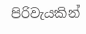පිරිවැයකින්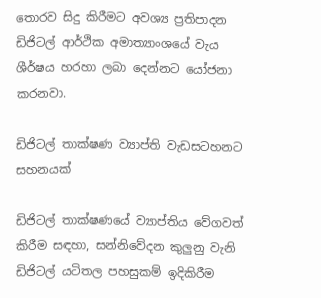තොරව සිදු කිරීමට අවශ්‍ය ප්‍රතිපාදන ඩිජිටල් ආර්ථික අමාත්‍යාංශයේ වැය ශීර්ෂය හරහා ලබා දෙන්නට යෝජනා කරනවා.

ඩිජිටල් තාක්ෂණ ව්‍යාප්ති වැඩසටහනට සහනයක්

ඩිජිටල් තාක්ෂණයේ ව්‍යාප්තිය වේගවත් කිරීම සඳහා, සන්නිවේදන කුලුනු වැනි ඩිජිටල් යටිතල පහසුකම් ඉදිකිරීම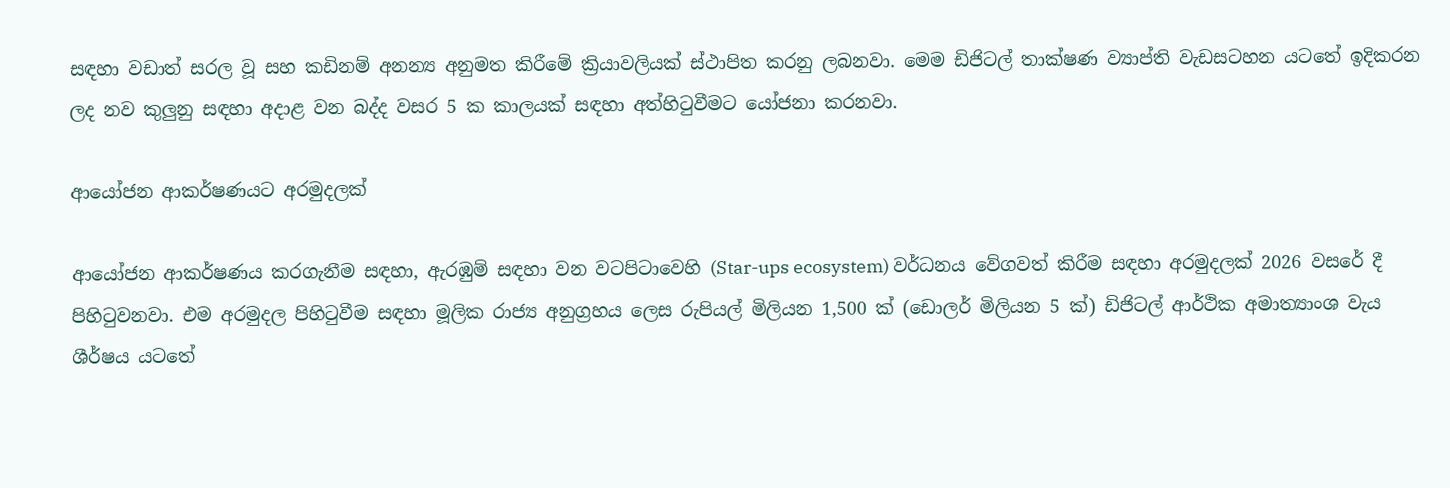සඳහා වඩාත් සරල වූ සහ කඩිනම් අනන්‍ය අනුමත කිරීමේ ක්‍රියාවලියක් ස්ථාපිත කරනු ලබනවා. මෙම ඩිජිටල් තාක්ෂණ ව්‍යාප්ති වැඩසටහන යටතේ ඉදිකරන ලද නව කුලුනු සඳහා අදාළ වන බද්ද වසර 5 ක කාලයක් සඳහා අත්හිටුවීමට යෝජනා කරනවා.

ආයෝජන ආකර්ෂණයට අරමුදලක්

ආයෝජන ආකර්ෂණය කරගැනීම සඳහා, ඇරඹුම් සඳහා වන වටපිටාවෙහි (Star-ups ecosystem) වර්ධනය වේගවත් කිරීම සඳහා අරමුදලක් 2026 වසරේ දී පිහිටුවනවා. එම අරමුදල පිහිටුවීම සඳහා මූලික රාජ්‍ය අනුග්‍රහය ලෙස රුපියල් මිලියන 1,500 ක් (ඩොලර් මිලියන 5 ක්) ඩිජිටල් ආර්ථික අමාත්‍යාංශ වැය ශීර්ෂය යටතේ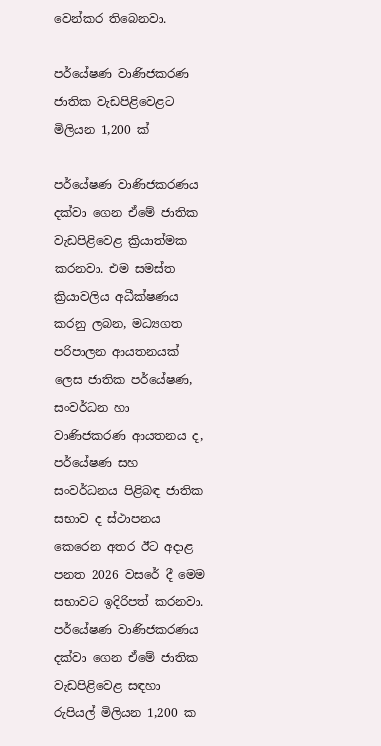වෙන්කර තිබෙනවා.

පර්යේෂණ වාණිජකරණ ජාතික වැඩපිළිවෙළට මිලියන 1,200 ක්

පර්යේෂණ වාණිජකරණය දක්වා ගෙන ඒමේ ජාතික වැඩපිළිවෙළ ක්‍රියාත්මක කරනවා. එම සමස්ත ක්‍රියාවලිය අධීක්ෂණය කරනු ලබන, මධ්‍යගත පරිපාලන ආයතනයක් ලෙස ජාතික පර්යේෂණ, සංවර්ධන හා වාණිජකරණ ආයතනය ද, පර්යේෂණ සහ සංවර්ධනය පිළිබඳ ජාතික සභාව ද ස්ථාපනය කෙරෙන අතර ඊට අදාළ පනත 2026 වසරේ දී මෙම සභාවට ඉදිරිපත් කරනවා. පර්යේෂණ වාණිජකරණය දක්වා ගෙන ඒමේ ජාතික වැඩපිළිවෙළ සඳහා රුපියල් මිලියන 1,200 ක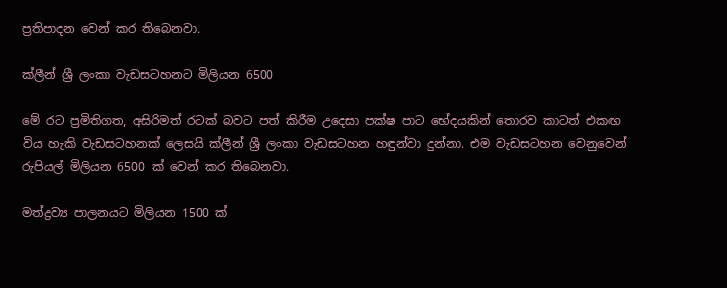ප්‍රතිපාදන වෙන් කර තිබෙනවා.

ක්ලීන් ශ්‍රී ලංකා වැඩසටහනට මිලියන 6500

මේ රට ප්‍රමිතිගත, අසිරිමත් රටක් බවට පත් කිරීම උදෙසා පක්ෂ පාට භේදයකින් තොරව කාටත් එකඟ විය හැකි වැඩසටහනක් ලෙසයි ක්ලීන් ශ්‍රී ලංකා වැඩසටහන හඳුන්වා දුන්නා. එම වැඩසටහන වෙනුවෙන් රුපියල් මිලියන 6500 ක් වෙන් කර තිබෙනවා.

මත්ද්‍රව්‍ය පාලනයට මිලියන 1500 ක්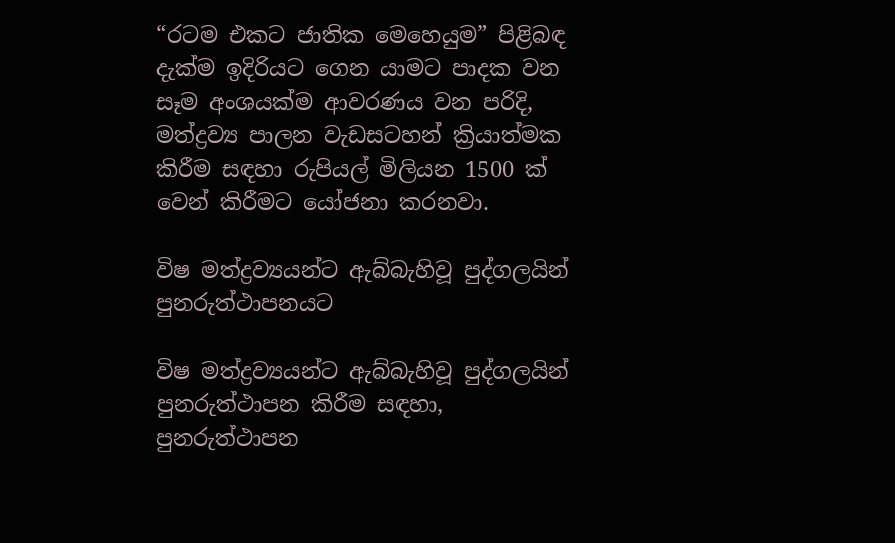“රටම එකට ජාතික මෙහෙයුම” පිළිබඳ දැක්ම ඉදිරියට ගෙන යාමට පාදක වන සෑම අංශයක්ම ආවරණය වන පරිදි, මත්ද්‍රව්‍ය පාලන වැඩසටහන් ක්‍රියාත්මක කිරීම සඳහා රුපියල් මිලියන 1500 ක් වෙන් කිරීමට යෝජනා කරනවා.

විෂ මත්ද්‍රව්‍යයන්ට ඇබ්බැහිවූ පුද්ගලයින් පුනරුත්ථාපනයට

විෂ මත්ද්‍රව්‍යයන්ට ඇබ්බැහිවූ පුද්ගලයින් පුනරුත්ථාපන කිරීම සඳහා, පුනරුත්ථාපන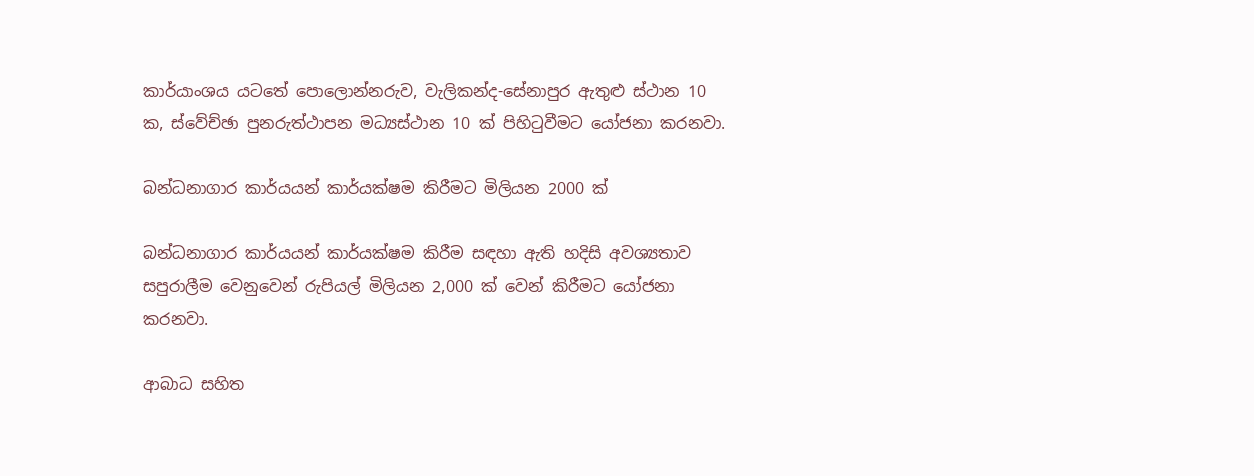කාර්යාංශය යටතේ පොලොන්නරුව, වැලිකන්ද-සේනාපුර ඇතුළු ස්ථාන 10 ක, ස්වේච්ඡා පුනරුත්ථාපන මධ්‍යස්ථාන 10 ක් පිහිටුවීමට යෝජනා කරනවා.

බන්ධනාගාර කාර්යයන් කාර්යක්ෂම කිරීමට මිලියන 2000 ක්

බන්ධනාගාර කාර්යයන් කාර්යක්ෂම කිරීම සඳහා ඇති හදිසි අවශ්‍යතාව සපුරාලීම වෙනුවෙන් රුපියල් මිලියන 2,000 ක් වෙන් කිරීමට යෝජනා කරනවා.

ආබාධ සහිත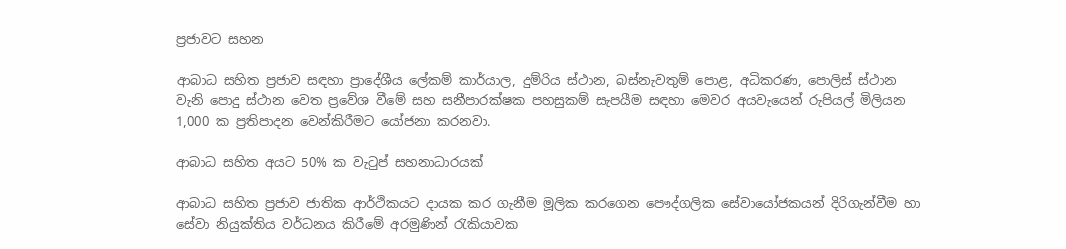ප්‍රජාවට සහන

ආබාධ සහිත ප්‍රජාව සඳහා ප්‍රාදේශීය ලේකම් කාර්යාල, දුම්රිය ස්ථාන, බස්නැවතුම් පොළ, අධිකරණ, පොලිස් ස්ථාන වැනි පොදු ස්ථාන වෙත ප්‍රවේශ වීමේ සහ සනීපාරක්ෂක පහසුකම් සැපයීම සඳහා මෙවර අයවැයෙන් රුපියල් මිලියන 1,000 ක ප්‍රතිපාදන වෙන්කිරීමට යෝජනා කරනවා.

ආබාධ සහිත අයට 50% ක වැටුප් සහනාධාරයක්

ආබාධ සහිත ප්‍රජාව ජාතික ආර්ථිකයට දායක කර ගැනීම මූලික කරගෙන පෞද්ගලික සේවායෝජකයන් දිරිගැන්වීම හා සේවා නියුක්තිය වර්ධනය කිරීමේ අරමුණින් රැකියාවක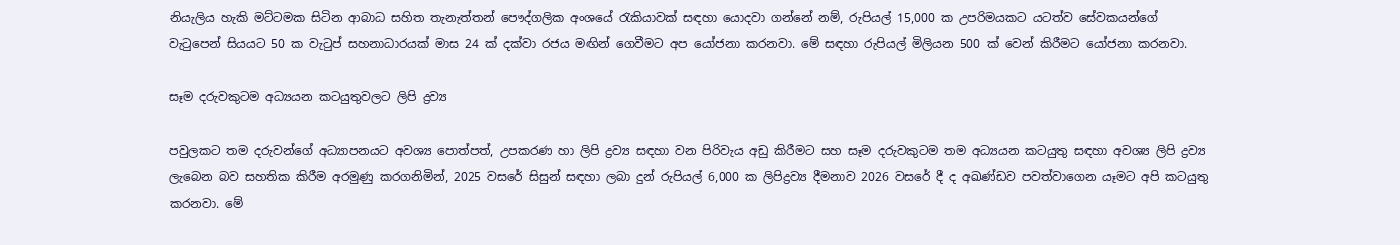නියැලිය හැකි මට්ටමක සිටින ආබාධ සහිත තැනැත්තන් පෞද්ගලික අංශයේ රැකියාවක් සඳහා යොදවා ගන්නේ නම්, රුපියල් 15,000 ක උපරිමයකට යටත්ව සේවකයන්ගේ වැටුපෙන් සියයට 50 ක වැටුප් සහනාධාරයක් මාස 24 ක් දක්වා රජය මඟින් ගෙවීමට අප යෝජනා කරනවා. මේ සඳහා රුපියල් මිලියන 500 ක් වෙන් කිරීමට යෝජනා කරනවා.

සෑම දරුවකුටම අධ්‍යයන කටයුතුවලට ලිපි ද්‍රව්‍ය

පවුලකට තම දරුවන්ගේ අධ්‍යාපනයට අවශ්‍ය පොත්පත්, උපකරණ හා ලිපි ද්‍රව්‍ය සඳහා වන පිරිවැය අඩු කිරීමට සහ සෑම දරුවකුටම තම අධ්‍යයන කටයුතු සඳහා අවශ්‍ය ලිපි ද්‍රව්‍ය ලැබෙන බව සහතික කිරීම අරමුණු කරගනිමින්, 2025 වසරේ සිසුන් සඳහා ලබා දුන් රුපියල් 6,000 ක ලිපිද්‍රව්‍ය දීමනාව 2026 වසරේ දී ද අඛණ්ඩව පවත්වාගෙන යෑමට අපි කටයුතු කරනවා. මේ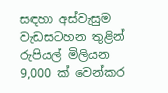සඳහා අස්වැසුම වැඩසටහන තුළින් රුපියල් මිලියන 9,000 ක් වෙන්කර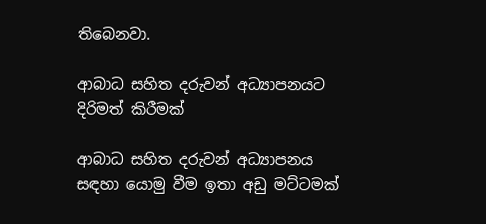තිබෙනවා.

ආබාධ සහිත දරුවන් අධ්‍යාපනයට දිරිමත් කිරීමක්

ආබාධ සහිත දරුවන් අධ්‍යාපනය සඳහා යොමු වීම ඉතා අඩු මට්ටමක්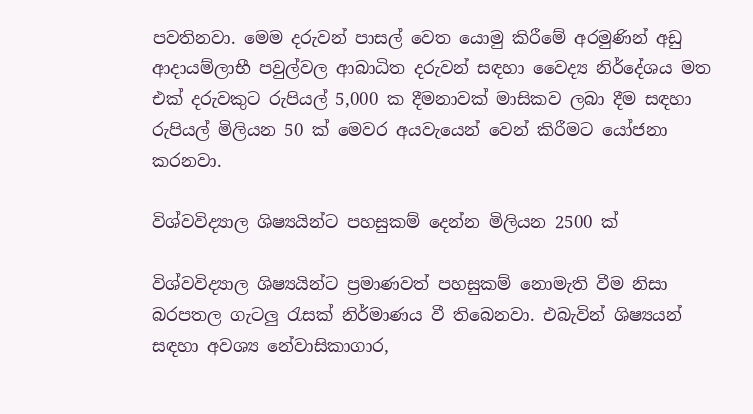පවතිනවා. මෙම දරුවන් පාසල් වෙත යොමු කිරීමේ අරමුණින් අඩු ආදායම්ලාභී පවුල්වල ආබාධිත දරුවන් සඳහා වෛද්‍ය නිර්දේශය මත එක් දරුවකුට රුපියල් 5,000 ක දීමනාවක් මාසිකව ලබා දීම සඳහා රුපියල් මිලියන 50 ක් මෙවර අයවැයෙන් වෙන් කිරීමට යෝජනා කරනවා.

විශ්වවිද්‍යාල ශිෂ්‍යයින්ට පහසුකම් දෙන්න මිලියන 2500 ක්

විශ්වවිද්‍යාල ශිෂ්‍යයින්ට ප්‍රමාණවත් පහසුකම් නොමැති වීම නිසා බරපතල ගැටලු රැසක් නිර්මාණය වී තිබෙනවා. එබැවින් ශිෂ්‍යයන් සඳහා අවශ්‍ය නේවාසිකාගාර,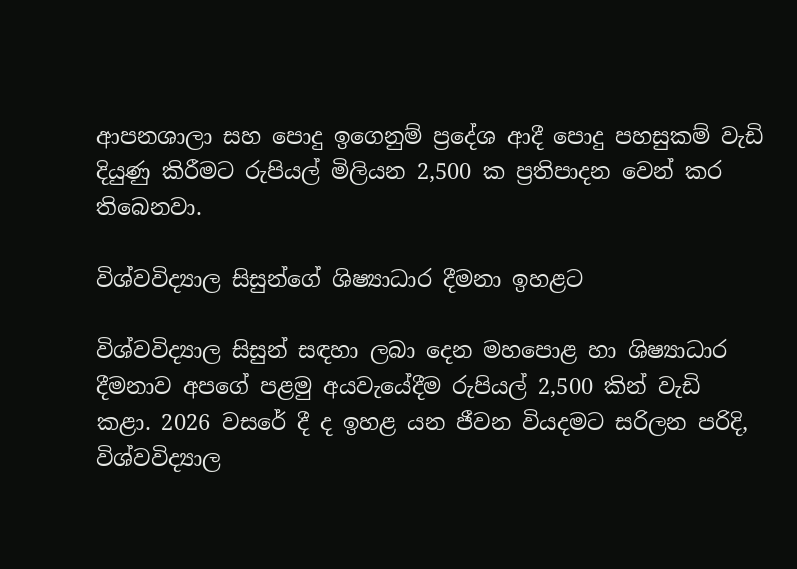ආපනශාලා සහ පොදු ඉගෙනුම් ප්‍රදේශ ආදී පොදු පහසුකම් වැඩි දියුණු කිරීමට රුපියල් මිලියන 2,500 ක ප්‍රතිපාදන වෙන් කර තිබෙනවා.

විශ්වවිද්‍යාල සිසුන්ගේ ශිෂ්‍යාධාර දීමනා ඉහළට

විශ්වවිද්‍යාල සිසුන් සඳහා ලබා දෙන මහපොළ හා ශිෂ්‍යාධාර දීමනාව අපගේ පළමු අයවැයේදීම රුපියල් 2,500 කින් වැඩි කළා. 2026 වසරේ දී ද ඉහළ යන ජීවන වියදමට සරිලන පරිදි, විශ්වවිද්‍යාල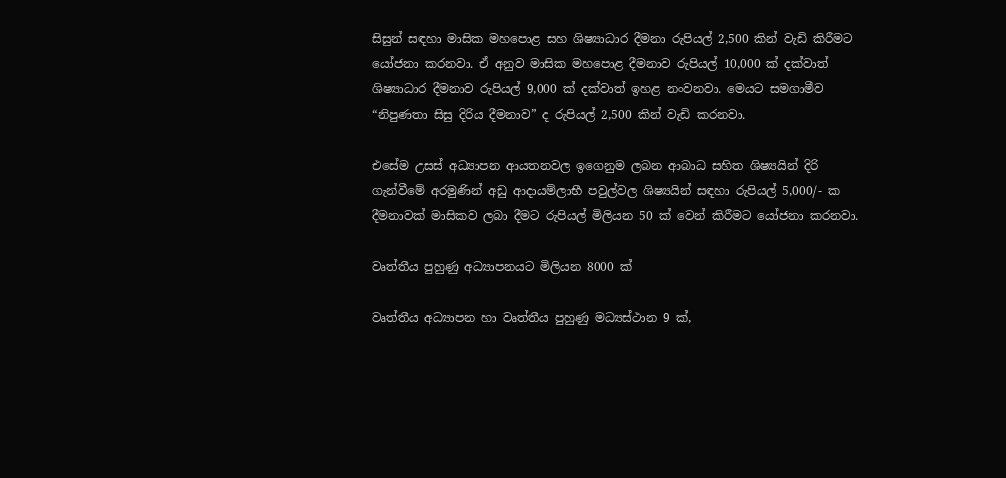සිසුන් සඳහා මාසික මහපොළ සහ ශිෂ්‍යාධාර දීමනා රුපියල් 2,500 කින් වැඩි කිරීමට යෝජනා කරනවා. ඒ අනුව මාසික මහපොළ දීමනාව රුපියල් 10,000 ක් දක්වාත් ශිෂ්‍යාධාර දීමනාව රුපියල් 9,000 ක් දක්වාත් ඉහළ නංවනවා. මෙයට සමගාමීව “නිපුණතා සිසු දිරිය දීමනාව” ද රුපියල් 2,500 කින් වැඩි කරනවා.

එසේම උසස් අධ්‍යාපන ආයතනවල ඉගෙනුම ලබන ආබාධ සහිත ශිෂ්‍යයින් දිරි ගැන්වීමේ අරමුණින් අඩු ආදායම්ලාභී පවුල්වල ශිෂ්‍යයින් සඳහා රුපියල් 5,000/- ක දීමනාවක් මාසිකව ලබා දීමට රුපියල් මිලියන 50 ක් වෙන් කිරීමට යෝජනා කරනවා.

වෘත්තීය පුහුණු අධ්‍යාපනයට මිලියන 8000 ක්

වෘත්තීය අධ්‍යාපන හා වෘත්තීය පුහුණු මධ්‍යස්ථාන 9 ක්,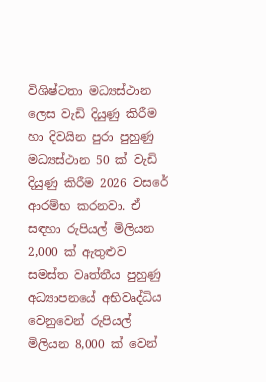විශිෂ්ටතා මධ්‍යස්ථාන ලෙස වැඩි දියුණු කිරීම හා දිවයින පුරා පුහුණු මධ්‍යස්ථාන 50 ක් වැඩි දියුණු කිරීම 2026 වසරේ ආරම්භ කරනවා. ඒ සඳහා රුපියල් මිලියන 2,000 ක් ඇතුළුව සමස්ත වෘත්තීය පුහුණු අධ්‍යාපනයේ අභිවෘද්ධිය වෙනුවෙන් රුපියල් මිලියන 8,000 ක් වෙන්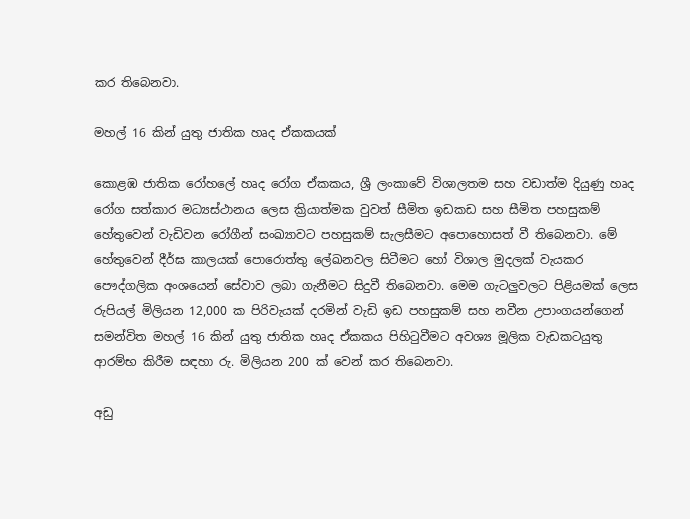කර තිබෙනවා.

මහල් 16 කින් යුතු ජාතික හෘද ඒකකයක්

කොළඹ ජාතික රෝහලේ හෘද රෝග ඒකකය, ශ්‍රී ලංකාවේ විශාලතම සහ වඩාත්ම දියුණු හෘද රෝග සත්කාර මධ්‍යස්ථානය ලෙස ක්‍රියාත්මක වුවත් සීමිත ඉඩකඩ සහ සීමිත පහසුකම් හේතුවෙන් වැඩිවන රෝගීන් සංඛ්‍යාවට පහසුකම් සැලසීමට අපොහොසත් වී තිබෙනවා. මේ හේතුවෙන් දීර්ඝ කාලයක් පොරොත්තු ලේඛනවල සිටීමට හෝ විශාල මුදලක් වැයකර පෞද්ගලික අංශයෙන් සේවාව ලබා ගැනීමට සිදුවී තිබෙනවා. මෙම ගැටලුවලට පිළියමක් ලෙස රුපියල් මිලියන 12,000 ක පිරිවැයක් දරමින් වැඩි ඉඩ පහසුකම් සහ නවීන උපාංගයන්ගෙන් සමන්විත මහල් 16 කින් යුතු ජාතික හෘද ඒකකය පිහිටුවීමට අවශ්‍ය මූලික වැඩකටයුතු ආරම්භ කිරීම සඳහා රු. මිලියන 200 ක් වෙන් කර තිබෙනවා.

අඩු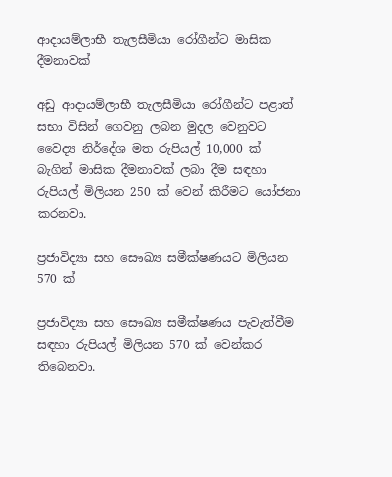ආදායම්ලාභී තැලසීමියා රෝගීන්ට මාසික දීමනාවක්

අඩු ආදායම්ලාභී තැලසීමියා රෝගීන්ට පළාත් සභා විසින් ගෙවනු ලබන මුදල වෙනුවට වෛද්‍ය නිර්දේශ මත රුපියල් 10,000 ක් බැගින් මාසික දීමනාවක් ලබා දීම සඳහා රුපියල් මිලියන 250 ක් වෙන් කිරීමට යෝජනා කරනවා.

ප්‍රජාවිද්‍යා සහ සෞඛ්‍ය සමීක්ෂණයට මිලියන 570 ක්

ප්‍රජාවිද්‍යා සහ සෞඛ්‍ය සමීක්ෂණය පැවැත්වීම සඳහා රුපියල් මිලියන 570 ක් වෙන්කර තිබෙනවා.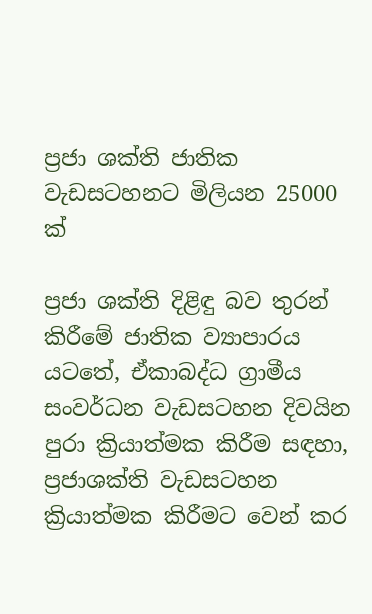ප්‍රජා ශක්ති ජාතික වැඩසටහනට මිලියන 25000 ක්

ප්‍රජා ශක්ති දිළිඳු බව තුරන් කිරීමේ ජාතික ව්‍යාපාරය යටතේ, ඒකාබද්ධ ග්‍රාමීය සංවර්ධන වැඩසටහන දිවයින පුරා ක්‍රියාත්මක කිරීම සඳහා, ප්‍රජාශක්ති වැඩසටහන ක්‍රියාත්මක කිරීමට වෙන් කර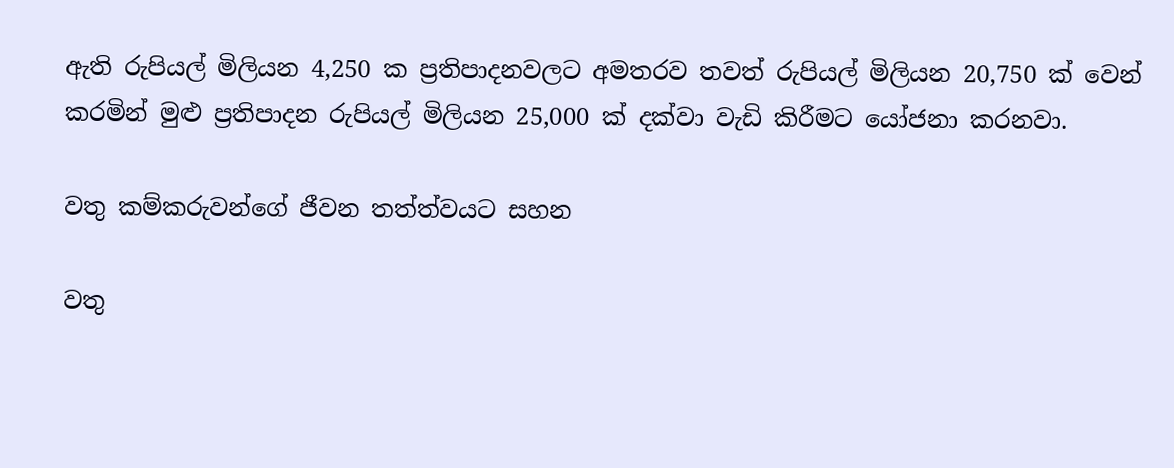ඇති රුපියල් මිලියන 4,250 ක ප්‍රතිපාදනවලට අමතරව තවත් රුපියල් මිලියන 20,750 ක් වෙන් කරමින් මුළු ප්‍රතිපාදන රුපියල් මිලියන 25,000 ක් දක්වා වැඩි කිරීමට යෝජනා කරනවා.

වතු කම්කරුවන්ගේ ජීවන තත්ත්වයට සහන

වතු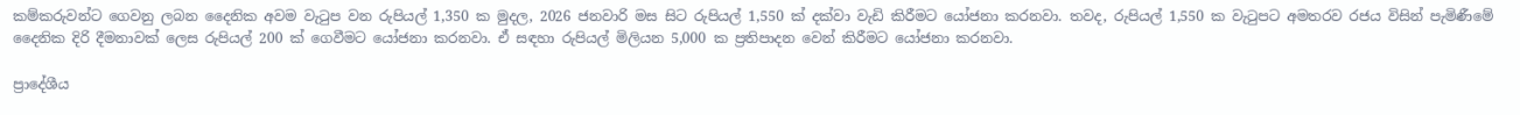කම්කරුවන්ට ගෙවනු ලබන දෛනික අවම වැටුප වන රුපියල් 1,350 ක මුදල, 2026 ජනවාරි මස සිට රුපියල් 1,550 ක් දක්වා වැඩි කිරීමට යෝජනා කරනවා. තවද, රුපියල් 1,550 ක වැටුපට අමතරව රජය විසින් පැමිණීමේ දෛනික දිරි දීමනාවක් ලෙස රුපියල් 200 ක් ගෙවීමට යෝජනා කරනවා. ඒ සඳහා රුපියල් මිලියන 5,000 ක ප්‍රතිපාදන වෙන් කිරීමට යෝජනා කරනවා.

ප්‍රාදේශීය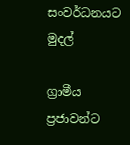සංවර්ධනයට මුදල්

ග්‍රාමීය ප්‍රජාවන්ට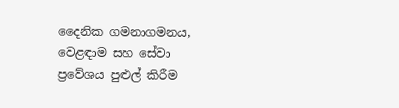දෛනික ගමනාගමනය, වෙළඳාම සහ සේවා ප්‍රවේශය පුළුල් කිරීම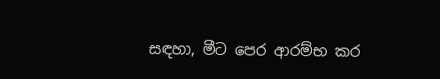සඳහා, මීට පෙර ආරම්භ කර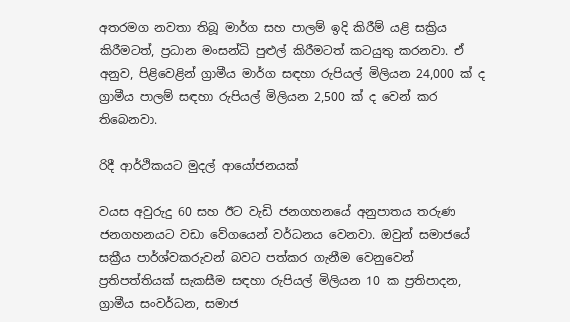අතරමග නවතා තිබූ මාර්ග සහ පාලම් ඉදි කිරීම් යළි සක්‍රිය කිරීමටත්, ප්‍රධාන මංසන්ධි පුළුල් කිරීමටත් කටයුතු කරනවා. ඒ අනුව, පිළිවෙළින් ග්‍රාමීය මාර්ග සඳහා රුපියල් මිලියන 24,000 ක් ද ග්‍රාමීය පාලම් සඳහා රුපියල් මිලියන 2,500 ක් ද වෙන් කර තිබෙනවා.

රිදී ආර්ථිකයට මුදල් ආයෝජනයක්

වයස අවුරුදු 60 සහ ඊට වැඩි ජනගහනයේ අනුපාතය තරුණ ජනගහනයට වඩා වේගයෙන් වර්ධනය වෙනවා. ඔවුන් සමාජයේ සක්‍රීය පාර්ශ්වකරුවන් බවට පත්කර ගැනීම වෙනුවෙන් ප්‍රතිපත්තියක් සැකසීම සඳහා රුපියල් මිලියන 10 ක ප්‍රතිපාදන, ග්‍රාමීය සංවර්ධන, සමාජ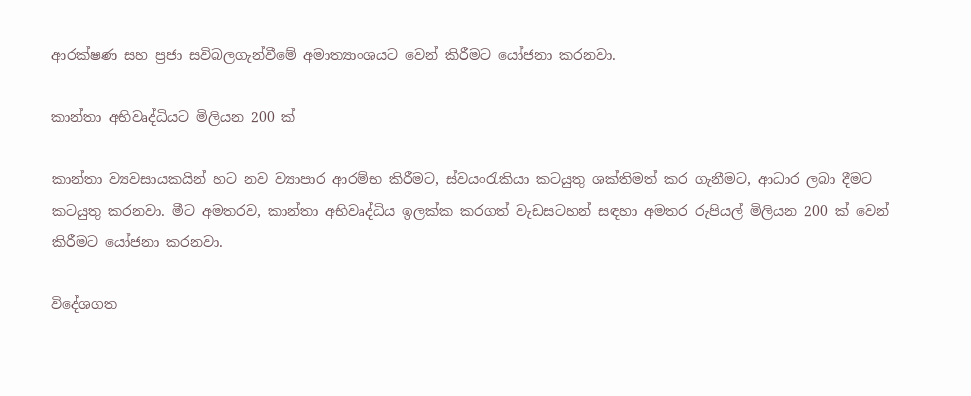ආරක්ෂණ සහ ප්‍රජා සවිබලගැන්වීමේ අමාත්‍යාංශයට වෙන් කිරීමට යෝජනා කරනවා.

කාන්තා අභිවෘද්ධියට මිලියන 200 ක්

කාන්තා ව්‍යවසායකයින් හට නව ව්‍යාපාර ආරම්භ කිරීමට, ස්වයංරැකියා කටයුතු ශක්තිමත් කර ගැනීමට, ආධාර ලබා දීමට කටයුතු කරනවා. මීට අමතරව, කාන්තා අභිවෘද්ධිය ඉලක්ක කරගත් වැඩසටහන් සඳහා අමතර රුපියල් මිලියන 200 ක් වෙන් කිරීමට යෝජනා කරනවා.

විදේශගත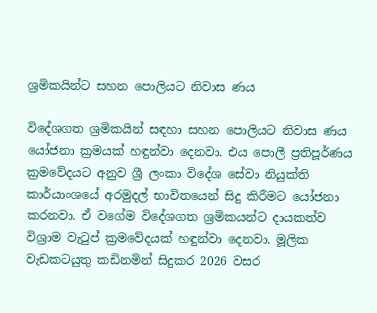ශ්‍රමිකයින්ට සහන පොලියට නිවාස ණය

විදේශගත ශ්‍රමිකයින් සඳහා සහන පොලියට නිවාස ණය යෝජනා ක්‍රමයක් හඳුන්වා දෙනවා. එය පොලී ප්‍රතිපූර්ණය ක්‍රමවේදයට අනුව ශ්‍රී ලංකා විදේශ සේවා නියුක්ති කාර්යාංශයේ අරමුදල් භාවිතයෙන් සිදු කිරීමට යෝජනා කරනවා. ඒ වගේම විදේශගත ශ්‍රමිකයන්ට දායකත්ව විශ්‍රාම වැටුප් ක්‍රමවේදයක් හඳුන්වා දෙනවා. මූලික වැඩකටයුතු කඩිනමින් සිදුකර 2026 වසර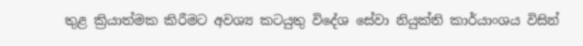තුළ ක්‍රියාත්මක කිරීමට අවශ්‍ය කටයුතු විදේශ සේවා නියුක්ති කාර්යාංශය විසින්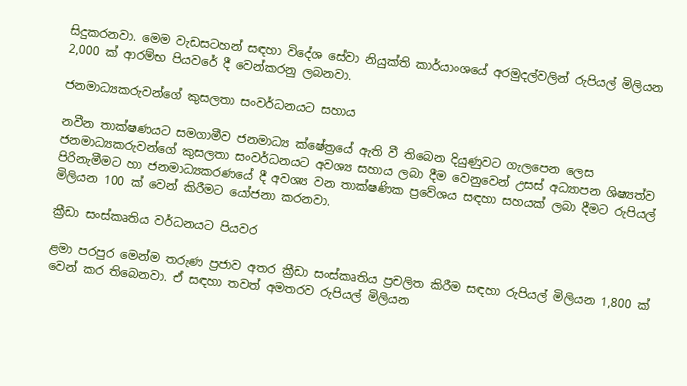සිදුකරනවා. මෙම වැඩසටහන් සඳහා විදේශ සේවා නියුක්ති කාර්යාංශයේ අරමුදල්වලින් රුපියල් මිලියන 2,000 ක් ආරම්භ පියවරේ දී වෙන්කරනු ලබනවා.

ජනමාධ්‍යකරුවන්ගේ කුසලතා සංවර්ධනයට සහාය

නවීන තාක්ෂණයට සමගාමීව ජනමාධ්‍ය ක්ෂේත්‍රයේ ඇති වී තිබෙන දියුණුවට ගැලපෙන ලෙස ජනමාධ්‍යකරුවන්ගේ කුසලතා සංවර්ධනයට අවශ්‍ය සහාය ලබා දීම වෙනුවෙන් උසස් අධ්‍යාපන ශිෂ්‍යත්ව පිරිනැමීමට හා ජනමාධ්‍යකරණයේ දී අවශ්‍ය වන තාක්ෂණික ප්‍රවේශය සඳහා සහයක් ලබා දීමට රුපියල් මිලියන 100 ක් වෙන් කිරීමට යෝජනා කරනවා.

ක්‍රීඩා සංස්කෘතිය වර්ධනයට පියවර

ළමා පරපුර මෙන්ම තරුණ ප්‍රජාව අතර ක්‍රීඩා සංස්කෘතිය ප්‍රචලිත කිරීම සඳහා රුපියල් මිලියන 1,800 ක් වෙන් කර තිබෙනවා. ඒ සඳහා තවත් අමතරව රුපියල් මිලියන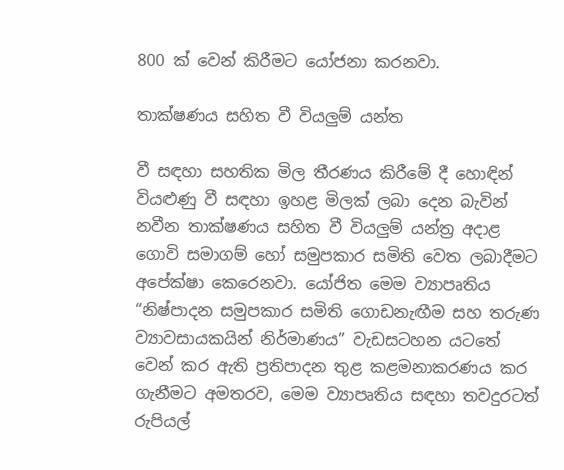800 ක් වෙන් කිරීමට යෝජනා කරනවා.

තාක්ෂණය සහිත වී වියලුම් යන්ත

වී සඳහා සහතික මිල තීරණය කිරීමේ දී හොඳින් වියළුණු වී සඳහා ඉහළ මිලක් ලබා දෙන බැවින් නවීන තාක්ෂණය සහිත වී වියලුම් යන්ත්‍ර අදාළ ගොවි සමාගම් හෝ සමුපකාර සමිති වෙත ලබාදීමට අපේක්ෂා කෙරෙනවා. යෝජිත මෙම ව්‍යාපෘතිය “නිෂ්පාදන සමුපකාර සමිති ගොඩනැඟීම සහ තරුණ ව්‍යාවසායකයින් නිර්මාණය” වැඩසටහන යටතේ වෙන් කර ඇති ප්‍රතිපාදන තුළ කළමනාකරණය කර ගැනීමට අමතරව, මෙම ව්‍යාපෘතිය සඳහා තවදුරටත් රුපියල්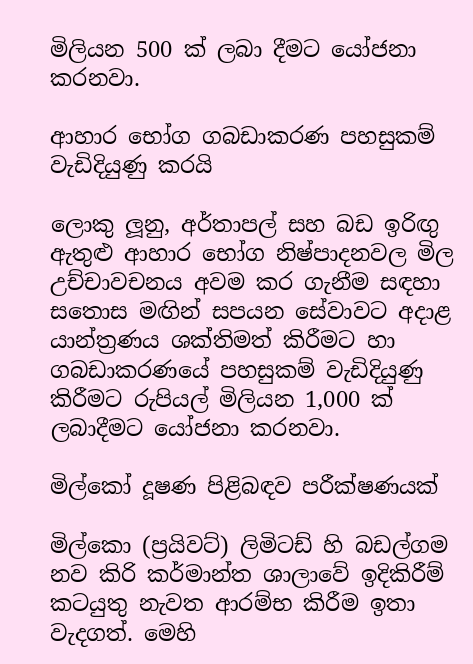මිලියන 500 ක් ලබා දීමට යෝජනා කරනවා.

ආහාර භෝග ගබඩාකරණ පහසුකම් වැඩිදියුණු කරයි

ලොකු ලූනු, අර්තාපල් සහ බඩ ඉරිඟු ඇතුළු ආහාර භෝග නිෂ්පාදනවල මිල උච්චාවචනය අවම කර ගැනීම සඳහා සතොස මඟින් සපයන සේවාවට අදාළ යාන්ත්‍රණය ශක්තිමත් කිරීමට හා ගබඩාකරණයේ පහසුකම් වැඩිදියුණු කිරීමට රුපියල් මිලියන 1,000 ක් ලබාදීමට යෝජනා කරනවා.

මිල්කෝ දූෂණ පිළිබඳව පරීක්ෂණයක්

මිල්කො (ප්‍රයිවට්) ලිමිටඩ් හි බඩල්ගම නව කිරි කර්මාන්ත ශාලාවේ ඉදිකිරීම් කටයුතු නැවත ආරම්භ කිරීම ඉතා වැදගත්. මෙහි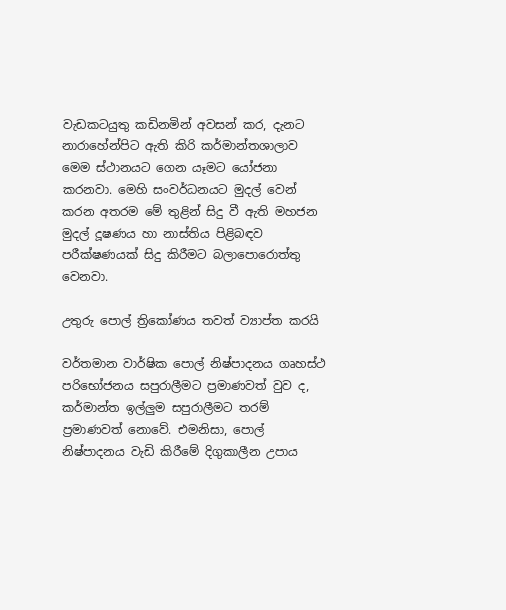වැඩකටයුතු කඩිනමින් අවසන් කර, දැනට නාරාහේන්පිට ඇති කිරි කර්මාන්තශාලාව මෙම ස්ථානයට ගෙන යෑමට යෝජනා කරනවා. මෙහි සංවර්ධනයට මුදල් වෙන් කරන අතරම මේ තුළින් සිදු වී ඇති මහජන මුදල් දූෂණය හා නාස්තිය පිළිබඳව පරීක්ෂණයක් සිදු කිරීමට බලාපොරොත්තු වෙනවා.

උතුරු පොල් ත්‍රිකෝණය තවත් ව්‍යාප්ත කරයි

වර්තමාන වාර්ෂික පොල් නිෂ්පාදනය ගෘහස්ථ පරිභෝජනය සපුරාලීමට ප්‍රමාණවත් වුව ද, කර්මාන්ත ඉල්ලුම සපුරාලීමට තරම් ප්‍රමාණවත් නොවේ. එමනිසා, පොල් නිෂ්පාදනය වැඩි කිරීමේ දිගුකාලීන උපාය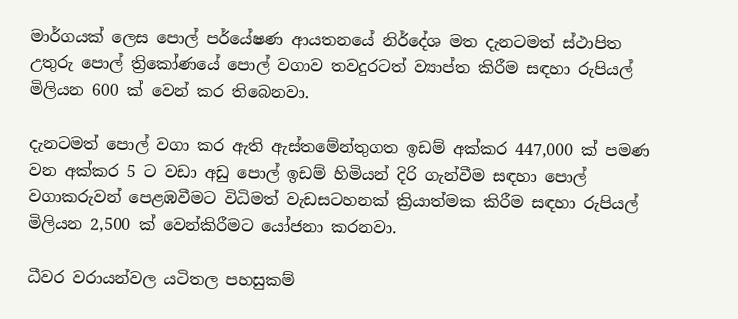මාර්ගයක් ලෙස පොල් පර්යේෂණ ආයතනයේ නිර්දේශ මත දැනටමත් ස්ථාපිත උතුරු පොල් ත්‍රිකෝණයේ පොල් වගාව තවදුරටත් ව්‍යාප්ත කිරීම සඳහා රුපියල් මිලියන 600 ක් වෙන් කර තිබෙනවා.

දැනටමත් පොල් වගා කර ඇති ඇස්තමේන්තුගත ඉඩම් අක්කර 447,000 ක් පමණ වන අක්කර 5 ට වඩා අඩු පොල් ඉඩම් හිමියන් දිරි ගැන්වීම සඳහා පොල් වගාකරුවන් පෙළඹවීමට විධිමත් වැඩසටහනක් ක්‍රියාත්මක කිරීම සඳහා රුපියල් මිලියන 2,500 ක් වෙන්කිරීමට යෝජනා කරනවා.

ධීවර වරායන්වල යටිතල පහසුකම්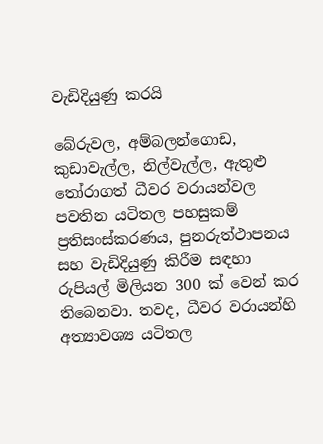වැඩිදියුණු කරයි

බේරුවල, අම්බලන්ගොඩ, කුඩාවැල්ල, නිල්වැල්ල, ඇතුළු තෝරාගත් ධීවර වරායන්වල පවතින යටිතල පහසුකම් ප්‍රතිසංස්කරණය, පුනරුත්ථාපනය සහ වැඩිදියුණු කිරීම සඳහා රුපියල් මිලියන 300 ක් වෙන් කර තිබෙනවා. තවද, ධීවර වරායන්හි අත්‍යාවශ්‍ය යටිතල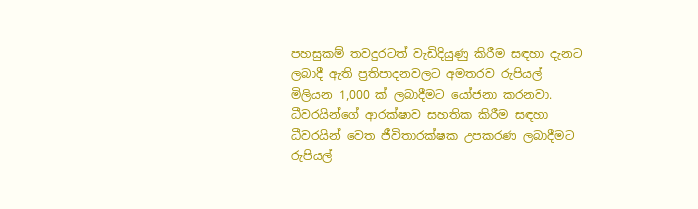පහසුකම් තවදුරටත් වැඩිදියුණු කිරීම සඳහා දැනට ලබාදී ඇති ප්‍රතිපාදනවලට අමතරව රුපියල් මිලියන 1,000 ක් ලබාදීමට යෝජනා කරනවා. ධීවරයින්ගේ ආරක්ෂාව සහතික කිරීම සඳහා ධීවරයින් වෙත ජීවිතාරක්ෂක උපකරණ ලබාදීමට රුපියල්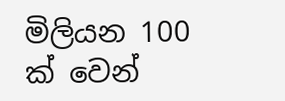මිලියන 100 ක් වෙන්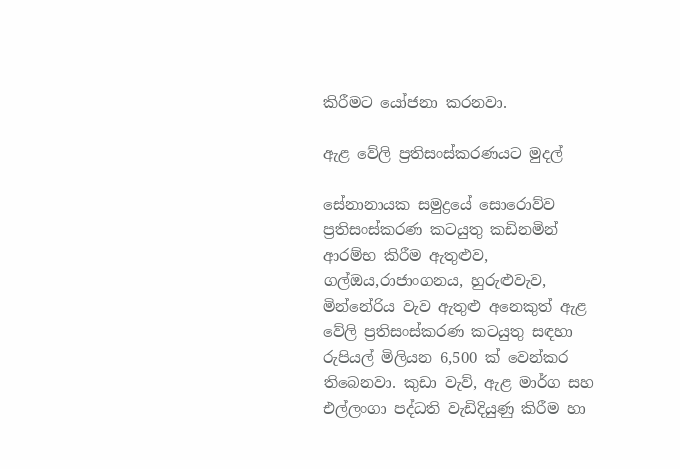කිරීමට යෝජනා කරනවා.

ඇළ වේලි ප්‍රතිසංස්කරණයට මුදල්

සේනානායක සමුද්‍රයේ සොරොව්ව ප්‍රතිසංස්කරණ කටයුතු කඩිනමින් ආරම්භ කිරීම ඇතුළුව, ගල්ඔය,රාජාංගනය, හුරුළුවැව, මින්නේරිය වැව ඇතුළු අනෙකුත් ඇළ වේලි ප්‍රතිසංස්කරණ කටයුතු සඳහා රුපියල් මිලියන 6,500 ක් වෙන්කර තිබෙනවා. කුඩා වැව්, ඇළ මාර්ග සහ එල්ලංගා පද්ධති වැඩිදියුණු කිරීම හා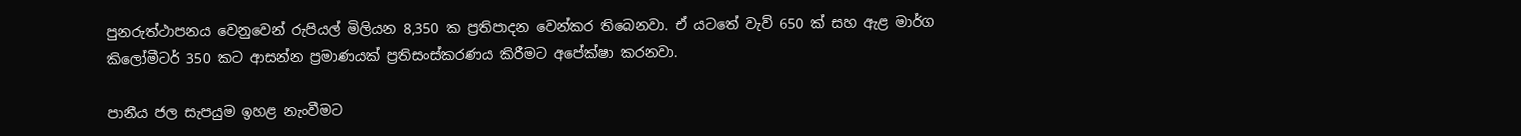පුනරුත්ථාපනය වෙනුවෙන් රුපියල් මිලියන 8,350 ක ප්‍රතිපාදන වෙන්කර තිබෙනවා. ඒ යටතේ වැව් 650 ක් සහ ඇළ මාර්ග කිලෝමීටර් 350 කට ආසන්න ප්‍රමාණයක් ප්‍රතිසංස්කරණය කිරීමට අපේක්ෂා කරනවා.

පානීය ජල සැපයුම ඉහළ නැංවීමට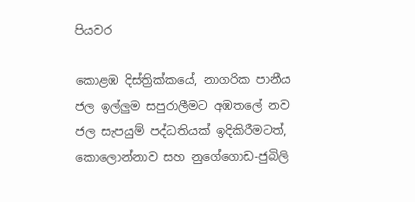පියවර

කොළඹ දිස්ත්‍රික්කයේ, නාගරික පානීය ජල ඉල්ලුම සපුරාලීමට අඹතලේ නව ජල සැපයුම් පද්ධතියක් ඉදිකිරීමටත්, කොලොන්නාව සහ නුගේගොඩ-ජුබිලි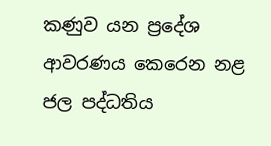කණුව යන ප්‍රදේශ ආවරණය කෙරෙන නළ ජල පද්ධතිය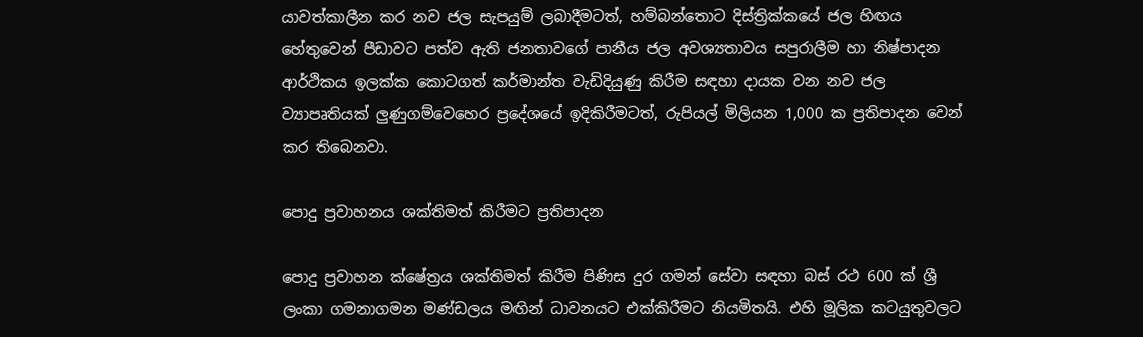යාවත්කාලීන කර නව ජල සැපයුම් ලබාදීමටත්, හම්බන්තොට දිස්ත්‍රික්කයේ ජල හිඟය හේතුවෙන් පීඩාවට පත්ව ඇති ජනතාවගේ පානීය ජල අවශ්‍යතාවය සපුරාලීම හා නිෂ්පාදන ආර්ථිකය ඉලක්ක කොටගත් කර්මාන්ත වැඩිදියුණු කිරීම සඳහා දායක වන නව ජල ව්‍යාපෘතියක් ලුණුගම්වෙහෙර ප්‍රදේශයේ ඉදිකිරීමටත්, රුපියල් මිලියන 1,000 ක ප්‍රතිපාදන වෙන් කර තිබෙනවා.

පොදු ප්‍රවාහනය ශක්තිමත් කිරීමට ප්‍රතිපාදන

පොදු ප්‍රවාහන ක්ෂේත්‍රය ශක්තිමත් කිරීම පිණිස දුර ගමන් සේවා සඳහා බස් රථ 600 ක් ශ්‍රී ලංකා ගමනාගමන මණ්ඩලය මඟින් ධාවනයට එක්කිරීමට නියමිතයි. එහි මූලික කටයුතුවලට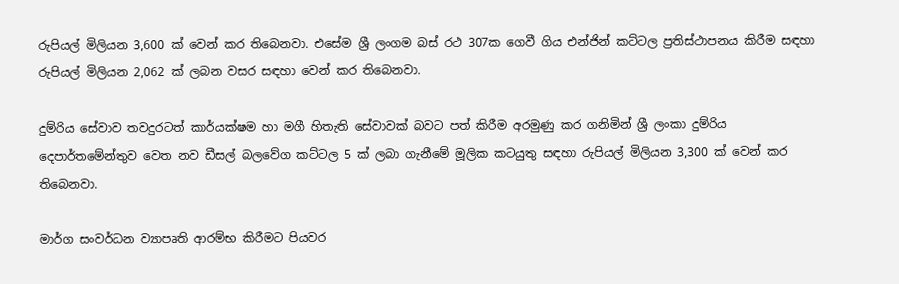රුපියල් මිලියන 3,600 ක් වෙන් කර තිබෙනවා. එසේම ශ්‍රී ලංගම බස් රථ 307ක ගෙවී ගිය එන්ජින් කට්ටල ප්‍රතිස්ථාපනය කිරීම සඳහා රුපියල් මිලියන 2,062 ක් ලබන වසර සඳහා වෙන් කර තිබෙනවා.

දුම්රිය සේවාව තවදුරටත් කාර්යක්ෂම හා මගී හිතැති සේවාවක් බවට පත් කිරීම අරමුණු කර ගනිමින් ශ්‍රී ලංකා දුම්රිය දෙපාර්තමේන්තුව වෙත නව ඩීසල් බලවේග කට්ටල 5 ක් ලබා ගැනීමේ මූලික කටයුතු සඳහා රුපියල් මිලියන 3,300 ක් වෙන් කර තිබෙනවා.

මාර්ග සංවර්ධන ව්‍යාපෘති ආරම්භ කිරීමට පියවර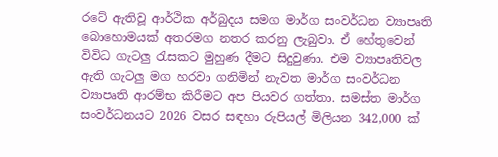රටේ ඇතිවූ ආර්ථික අර්බුදය සමග මාර්ග සංවර්ධන ව්‍යාපෘති බොහොමයක් අතරමග නතර කරනු ලැබුවා. ඒ හේතුවෙන් විවිධ ගැටලු රැසකට මුහුණ දීමට සිදුවුණා. එම ව්‍යාපෘතිවල ඇති ගැටලු මග හරවා ගනිමින් නැවත මාර්ග සංවර්ධන ව්‍යාපෘති ආරම්භ කිරීමට අප පියවර ගත්තා. සමස්ත මාර්ග සංවර්ධනයට 2026 වසර සඳහා රුපියල් මිලියන 342,000 ක්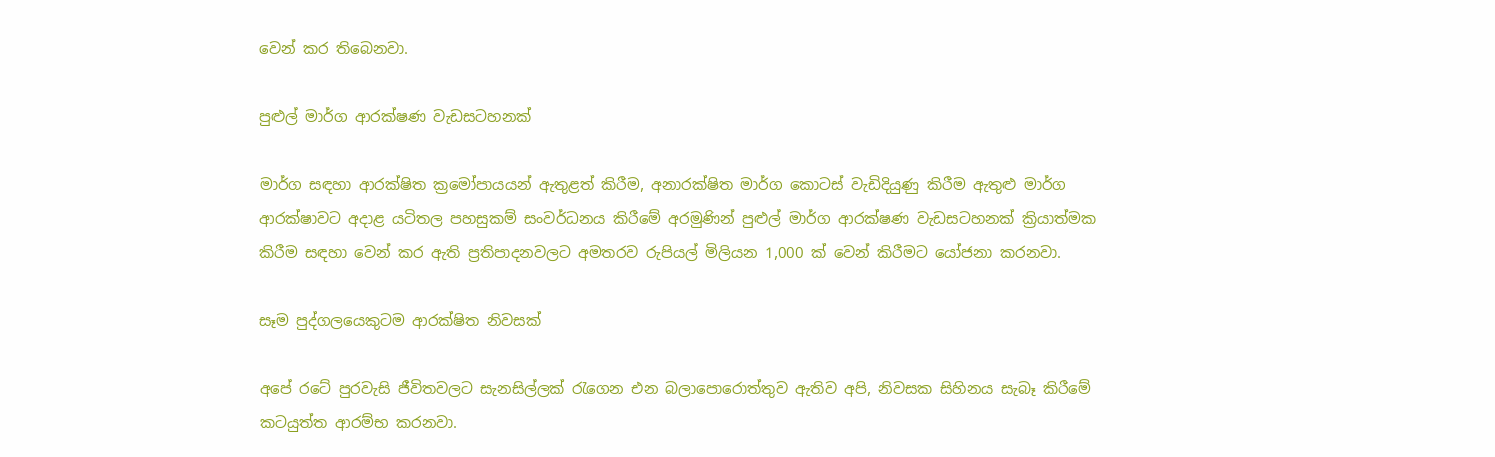වෙන් කර තිබෙනවා.

පුළුල් මාර්ග ආරක්ෂණ වැඩසටහනක්

මාර්ග සඳහා ආරක්ෂිත ක්‍රමෝපායයන් ඇතුළත් කිරීම, අනාරක්ෂිත මාර්ග කොටස් වැඩිදියුණු කිරීම ඇතුළු මාර්ග ආරක්ෂාවට අදාළ යටිතල පහසුකම් සංවර්ධනය කිරීමේ අරමුණින් පුළුල් මාර්ග ආරක්ෂණ වැඩසටහනක් ක්‍රියාත්මක කිරීම සඳහා වෙන් කර ඇති ප්‍රතිපාදනවලට අමතරව රුපියල් මිලියන 1,000 ක් වෙන් කිරීමට යෝජනා කරනවා.

සෑම පුද්ගලයෙකුටම ආරක්ෂිත නිවසක්

අපේ රටේ පුරවැසි ජීවිතවලට සැනසිල්ලක් රැගෙන එන බලාපොරොත්තුව ඇතිව අපි, නිවසක සිහිනය සැබෑ කිරීමේ කටයුත්ත ආරම්භ කරනවා.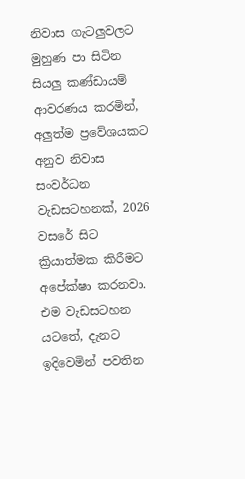නිවාස ගැටලුවලට මුහුණ පා සිටින සියලු කණ්ඩායම් ආවරණය කරමින්, අලුත්ම ප්‍රවේශයකට අනුව නිවාස සංවර්ධන වැඩසටහනක්, 2026 වසරේ සිට ක්‍රියාත්මක කිරීමට අපේක්ෂා කරනවා. එම වැඩසටහන යටතේ, දැනට ඉදිවෙමින් පවතින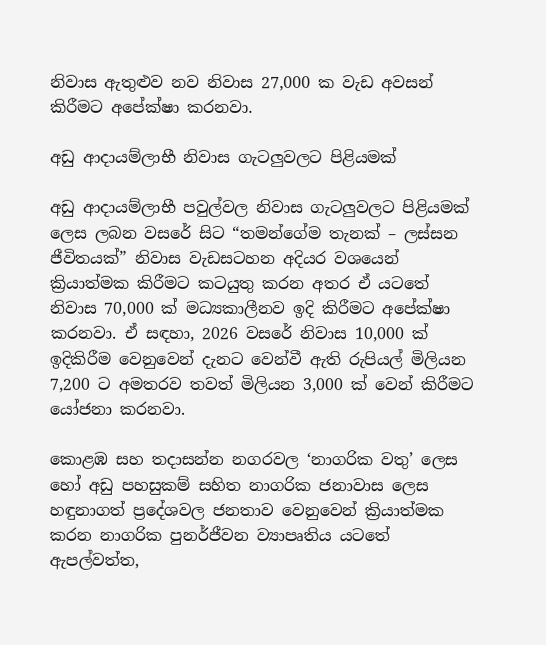නිවාස ඇතුළුව නව නිවාස 27,000 ක වැඩ අවසන් කිරීමට අපේක්ෂා කරනවා.

අඩු ආදායම්ලාභී නිවාස ගැටලුවලට පිළියමක්

අඩු ආදායම්ලාභී පවුල්වල නිවාස ගැටලුවලට පිළියමක් ලෙස ලබන වසරේ සිට “තමන්ගේම තැනක් – ලස්සන ජීවිතයක්” නිවාස වැඩසටහන අදියර වශයෙන් ක්‍රියාත්මක කිරීමට කටයුතු කරන අතර ඒ යටතේ නිවාස 70,000 ක් මධ්‍යකාලීනව ඉදි කිරීමට අපේක්ෂා කරනවා. ඒ සඳහා, 2026 වසරේ නිවාස 10,000 ක් ඉදිකිරීම වෙනුවෙන් දැනට වෙන්වී ඇති රුපියල් මිලියන 7,200 ට අමතරව තවත් මිලියන 3,000 ක් වෙන් කිරීමට යෝජනා කරනවා.

කොළඹ සහ තදාසන්න නගරවල ‘නාගරික වතු’ ලෙස හෝ අඩු පහසුකම් සහිත නාගරික ජනාවාස ලෙස හඳුනාගත් ප්‍රදේශවල ජනතාව වෙනුවෙන් ක්‍රියාත්මක කරන නාගරික පුනර්ජීවන ව්‍යාපෘතිය යටතේ ඇපල්වත්ත,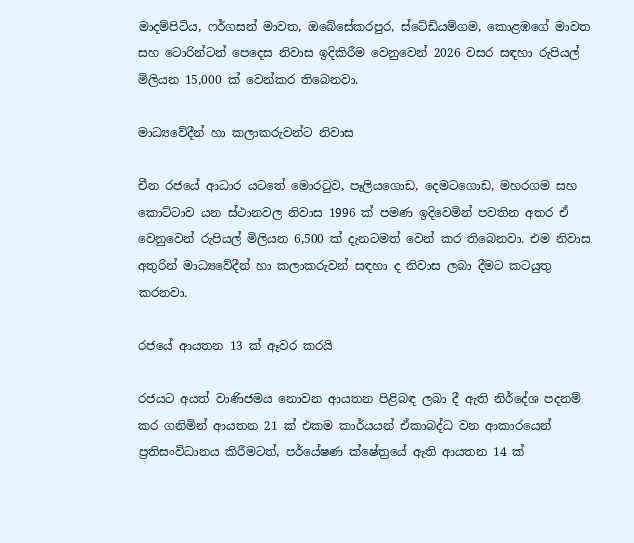මාදම්පිටිය, ෆර්ගසන් මාවත, ඔබේසේකරපුර, ස්ටේඩියම්ගම, කොළඹගේ මාවත සහ ටොරින්ටන් පෙදෙස නිවාස ඉදිකිරීම වෙනුවෙන් 2026 වසර සඳහා රුපියල් මිලියන 15,000 ක් වෙන්කර තිබෙනවා.

මාධ්‍යවේදීන් හා කලාකරුවන්ට නිවාස

චීන රජයේ ආධාර යටතේ මොරටුව, පෑලියගොඩ, දෙමටගොඩ, මහරගම සහ කොට්ටාව යන ස්ථානවල නිවාස 1996 ක් පමණ ඉදිවෙමින් පවතින අතර ඒ වෙනුවෙන් රුපියල් මිලියන 6,500 ක් දැනටමත් වෙන් කර තිබෙනවා. එම නිවාස අතුරින් මාධ්‍යවේදීන් හා කලාකරුවන් සඳහා ද නිවාස ලබා දීමට කටයුතු කරනවා.

රජයේ ආයතන 13 ක් ඈවර කරයි

රජයට අයත් වාණිජමය නොවන ආයතන පිළිබඳ ලබා දී ඇති නිර්දේශ පදනම් කර ගනිමින් ආයතන 21 ක් එකම කාර්යයන් ඒකාබද්ධ වන ආකාරයෙන් ප්‍රතිසංවිධානය කිරීමටත්, පර්යේෂණ ක්ෂේත්‍රයේ ඇති ආයතන 14 ක්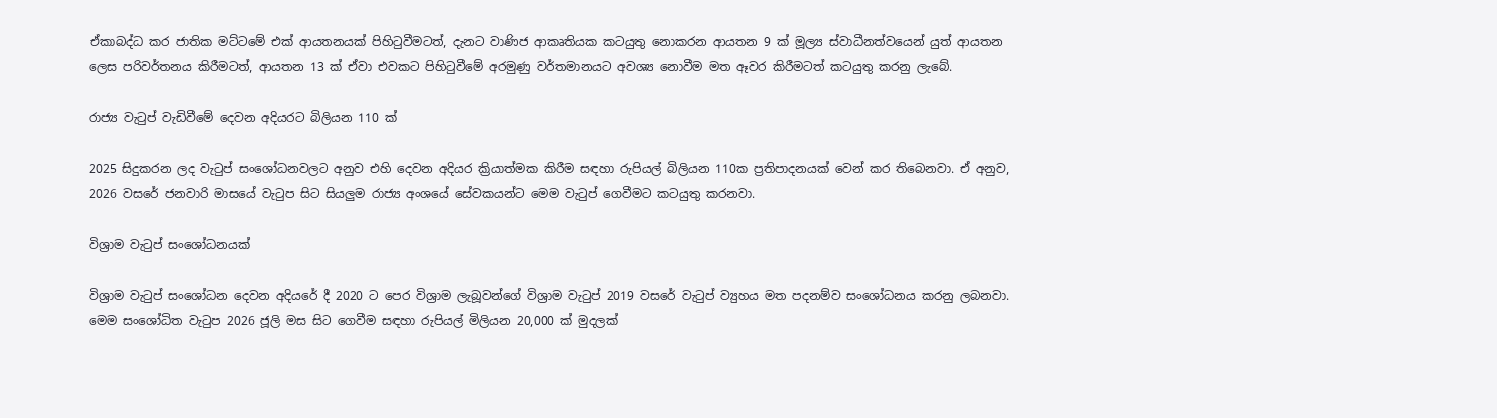ඒකාබද්ධ කර ජාතික මට්ටමේ එක් ආයතනයක් පිහිටුවීමටත්, දැනට වාණිජ ආකෘතියක කටයුතු නොකරන ආයතන 9 ක් මූල්‍ය ස්වාධීනත්වයෙන් යුත් ආයතන ලෙස පරිවර්තනය කිරීමටත්, ආයතන 13 ක් ඒවා එවකට පිහිටුවීමේ අරමුණු වර්තමානයට අවශ්‍ය නොවීම මත ඈවර කිරීමටත් කටයුතු කරනු ලැබේ.

රාජ්‍ය වැටුප් වැඩිවීමේ දෙවන අදියරට බිලියන 110 ක්

2025 සිදුකරන ලද වැටුප් සංශෝධනවලට අනුව එහි දෙවන අදියර ක්‍රියාත්මක කිරීම සඳහා රුපියල් බිලියන 110ක ප්‍රතිපාදනයක් වෙන් කර තිබෙනවා. ඒ අනුව, 2026 වසරේ ජනවාරි මාසයේ වැටුප සිට සියලුම රාජ්‍ය අංශයේ සේවකයන්ට මෙම වැටුප් ගෙවීමට කටයුතු කරනවා.

විශ්‍රාම වැටුප් සංශෝධනයක්

විශ්‍රාම වැටුප් සංශෝධන දෙවන අදියරේ දී 2020 ට පෙර විශ්‍රාම ලැබූවන්ගේ විශ්‍රාම වැටුප් 2019 වසරේ වැටුප් ව්‍යුහය මත පදනම්ව සංශෝධනය කරනු ලබනවා. මෙම සංශෝධිත වැටුප 2026 ජූලි මස සිට ගෙවීම සඳහා රුපියල් මිලියන 20,000 ක් මුදලක්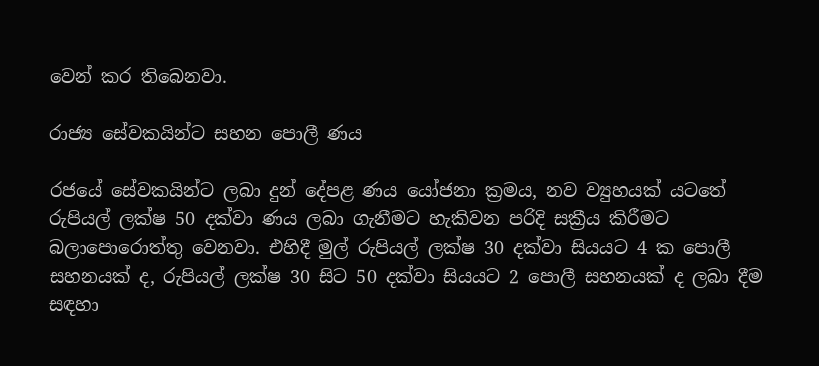වෙන් කර තිබෙනවා.

රාජ්‍ය සේවකයින්ට සහන පොලී ණය

රජයේ සේවකයින්ට ලබා දුන් දේපළ ණය යෝජනා ක්‍රමය, නව ව්‍යුහයක් යටතේ රුපියල් ලක්ෂ 50 දක්වා ණය ලබා ගැනීමට හැකිවන පරිදි සක්‍රීය කිරීමට බලාපොරොත්තු වෙනවා. එහිදී මුල් රුපියල් ලක්ෂ 30 දක්වා සියයට 4 ක පොලී සහනයක් ද, රුපියල් ලක්ෂ 30 සිට 50 දක්වා සියයට 2 පොලී සහනයක් ද ලබා දීම සඳහා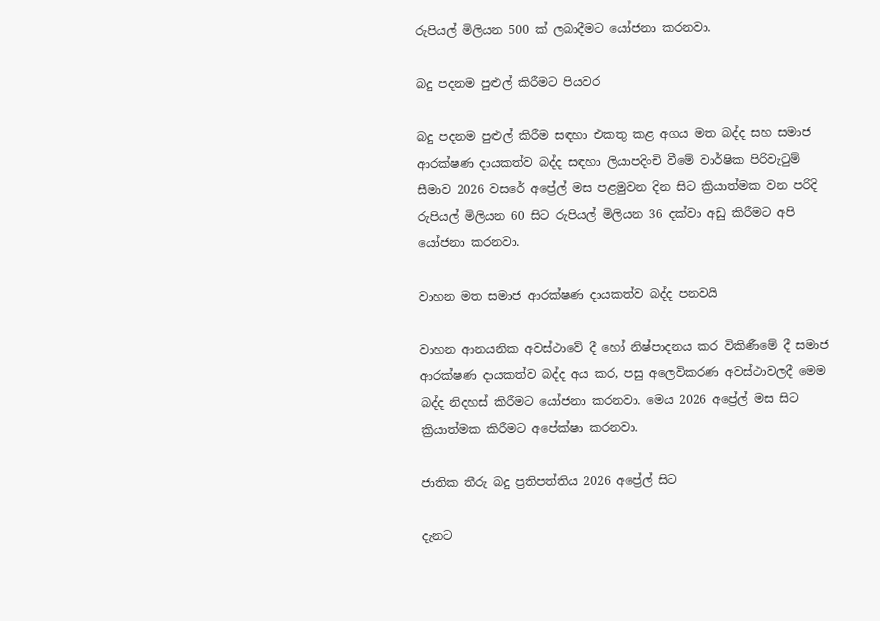රුපියල් මිලියන 500 ක් ලබාදීමට යෝජනා කරනවා.

බදු පදනම පුළුල් කිරීමට පියවර

බදු පදනම පුළුල් කිරීම සඳහා එකතු කළ අගය මත බද්ද සහ සමාජ ආරක්ෂණ දායකත්ව බද්ද සඳහා ලියාපදිංචි වීමේ වාර්ෂික පිරිවැටුම් සීමාව 2026 වසරේ අප්‍රේල් මස පළමුවන දින සිට ක්‍රියාත්මක වන පරිදි රුපියල් මිලියන 60 සිට රුපියල් මිලියන 36 දක්වා අඩු කිරීමට අපි යෝජනා කරනවා.

වාහන මත සමාජ ආරක්ෂණ දායකත්ව බද්ද පනවයි

වාහන ආනයනික අවස්ථාවේ දී හෝ නිෂ්පාදනය කර විකිණීමේ දී සමාජ ආරක්ෂණ දායකත්ව බද්ද අය කර, පසු අලෙවිකරණ අවස්ථාවලදී මෙම බද්ද නිදහස් කිරීමට යෝජනා කරනවා. මෙය 2026 අප්‍රේල් මස සිට ක්‍රියාත්මක කිරීමට අපේක්ෂා කරනවා.

ජාතික තීරු බදු ප්‍රතිපත්තිය 2026 අප්‍රේල් සිට

දැනට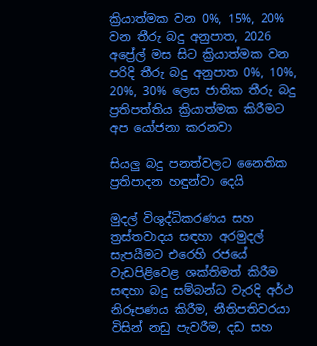ක්‍රියාත්මක වන 0%, 15%, 20% වන තීරු බදු අනුපාත, 2026 අප්‍රේල් මස සිට ක්‍රියාත්මක වන පරිදි තීරු බදු අනුපාත 0%, 10%, 20%, 30% ලෙස ජාතික තීරු බදු ප්‍රතිපත්තිය ක්‍රියාත්මක කිරීමට අප යෝජනා කරනවා

සියලු බදු පනත්වලට නෛතික ප්‍රතිපාදන හඳුන්වා දෙයි

මුදල් විශුද්ධිකරණය සහ ත්‍රස්තවාදය සඳහා අරමුදල් සැපයීමට එරෙහි රජයේ වැඩපිළිවෙළ ශක්තිමත් කිරීම සඳහා බදු සම්බන්ධ වැරදි අර්ථ නිරූපණය කිරීම, නීතිපතිවරයා විසින් නඩු පැවරීම, දඩ සහ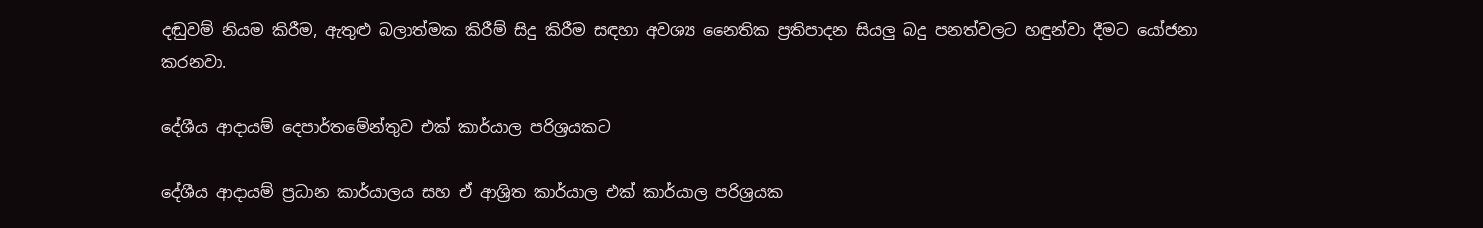දඬුවම් නියම කිරීම, ඇතුළු බලාත්මක කිරීම් සිදු කිරීම සඳහා අවශ්‍ය නෛතික ප්‍රතිපාදන සියලු බදු පනත්වලට හඳුන්වා දීමට යෝජනා කරනවා.

දේශීය ආදායම් දෙපාර්තමේන්තුව එක් කාර්යාල පරිශ්‍රයකට

දේශීය ආදායම් ප්‍රධාන කාර්යාලය සහ ඒ ආශ්‍රිත කාර්යාල එක් කාර්යාල පරිශ්‍රයක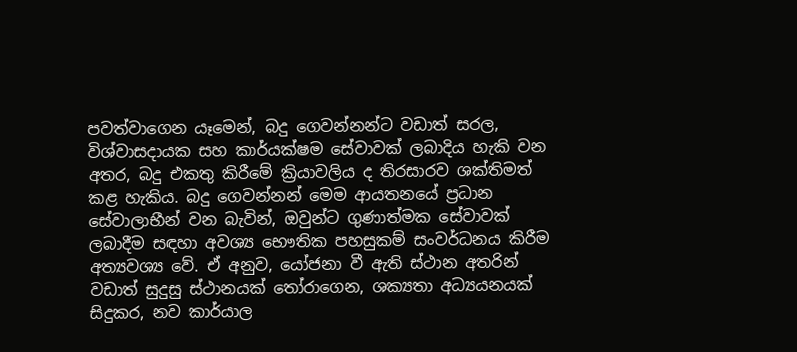පවත්වාගෙන යෑමෙන්, බදු ගෙවන්නන්ට වඩාත් සරල, විශ්වාසදායක සහ කාර්යක්ෂම සේවාවක් ලබාදිය හැකි වන අතර, බදු එකතු කිරීමේ ක්‍රියාවලිය ද තිරසාරව ශක්තිමත් කළ හැකිය. බදු ගෙවන්නන් මෙම ආයතනයේ ප්‍රධාන සේවාලාභීන් වන බැවින්, ඔවුන්ට ගුණාත්මක සේවාවක් ලබාදීම සඳහා අවශ්‍ය භෞතික පහසුකම් සංවර්ධනය කිරීම අත්‍යවශ්‍ය වේ. ඒ අනුව, යෝජනා වී ඇති ස්ථාන අතරින් වඩාත් සුදුසු ස්ථානයක් තෝරාගෙන, ශක්‍යතා අධ්‍යයනයක් සිදුකර, නව කාර්යාල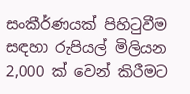සංකීර්ණයක් පිහිටුවීම සඳහා රුපියල් මිලියන 2,000 ක් වෙන් කිරීමට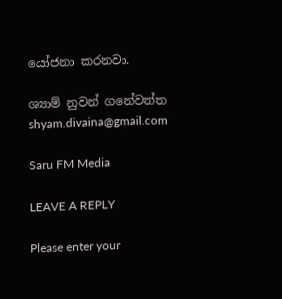යෝජනා කරනවා.

ශ්‍යාම් නුවන් ගනේවත්ත
shyam.divaina@gmail.com

Saru FM Media

LEAVE A REPLY

Please enter your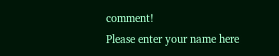comment!
Please enter your name here